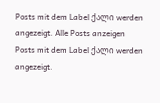Posts mit dem Label ქალი werden angezeigt. Alle Posts anzeigen
Posts mit dem Label ქალი werden angezeigt.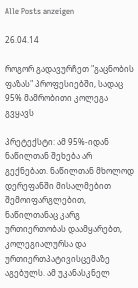Alle Posts anzeigen

26.04.14

როგორ გადავურჩეთ "გაცნობის ფაზას" პროფესიებში, სადაც 95% მამრობითი კოლეგა გვყავს

პრეტექსტი: ამ 95%-იდან ნაწილთან შეხება არ გექნებათ. ნაწილთან მხოლოდ დერეფანში მისალმებით შემოიფარგლებით, ნაწილთანაც კარგ ურთიერთობას დაამყარებთ, კოლეგიალურსა და ურთიერთპატივისცემაზე აგებულს. ამ უკანასკნელ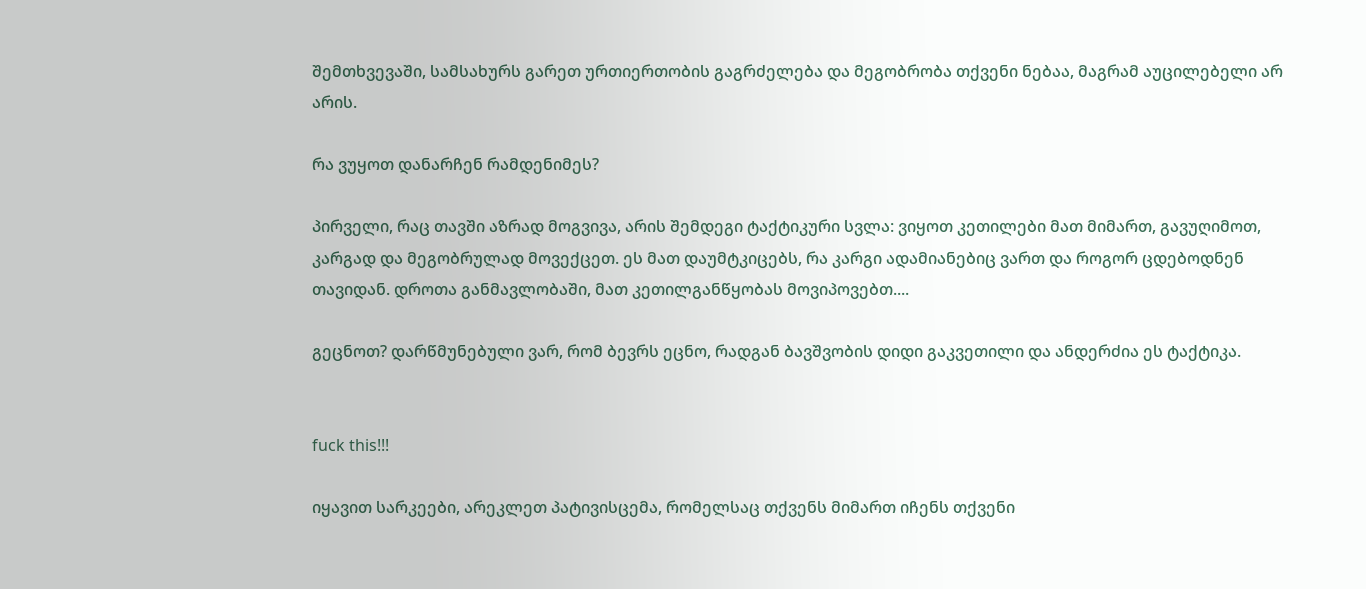შემთხვევაში, სამსახურს გარეთ ურთიერთობის გაგრძელება და მეგობრობა თქვენი ნებაა, მაგრამ აუცილებელი არ არის.

რა ვუყოთ დანარჩენ რამდენიმეს?

პირველი, რაც თავში აზრად მოგვივა, არის შემდეგი ტაქტიკური სვლა: ვიყოთ კეთილები მათ მიმართ, გავუღიმოთ, კარგად და მეგობრულად მოვექცეთ. ეს მათ დაუმტკიცებს, რა კარგი ადამიანებიც ვართ და როგორ ცდებოდნენ თავიდან. დროთა განმავლობაში, მათ კეთილგანწყობას მოვიპოვებთ....

გეცნოთ? დარწმუნებული ვარ, რომ ბევრს ეცნო, რადგან ბავშვობის დიდი გაკვეთილი და ანდერძია ეს ტაქტიკა.


fuck this!!!

იყავით სარკეები, არეკლეთ პატივისცემა, რომელსაც თქვენს მიმართ იჩენს თქვენი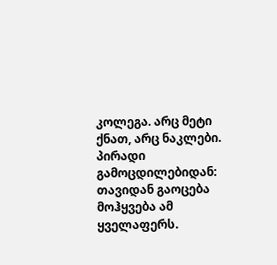კოლეგა. არც მეტი ქნათ, არც ნაკლები.
პირადი გამოცდილებიდან: თავიდან გაოცება მოჰყვება ამ ყველაფერს.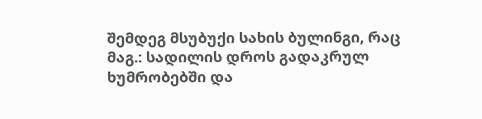შემდეგ მსუბუქი სახის ბულინგი, რაც მაგ.: სადილის დროს გადაკრულ ხუმრობებში და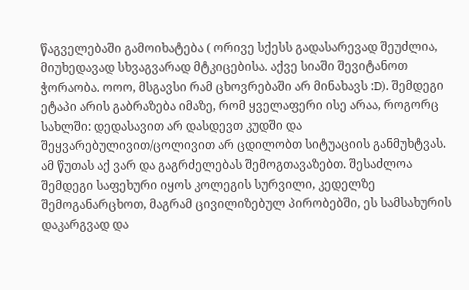წაგველებაში გამოიხატება ( ორივე სქესს გადასარევად შეუძლია, მიუხედავად სხვაგვარად მტკიცებისა. აქვე სიაში შევიტანოთ ჭორაობა. ოოო, მსგავსი რამ ცხოვრებაში არ მინახავს :D). შემდეგი ეტაპი არის გაბრაზება იმაზე, რომ ყველაფერი ისე არაა, როგორც სახლში: დედასავით არ დასდევთ კუდში და შეყვარებულივით/ცოლივით არ ცდილობთ სიტუაციის განმუხტვას.
ამ წუთას აქ ვარ და გაგრძელებას შემოგთავაზებთ. შესაძლოა შემდეგი საფეხური იყოს კოლეგის სურვილი, კედელზე შემოგანარცხოთ, მაგრამ ცივილიზებულ პირობებში, ეს სამსახურის დაკარგვად და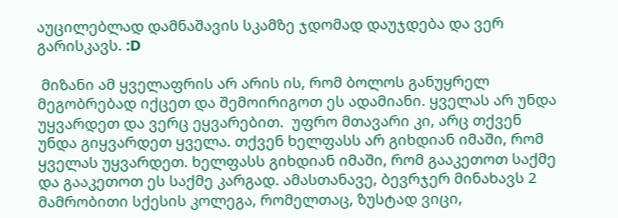აუცილებლად დამნაშავის სკამზე ჯდომად დაუჯდება და ვერ გარისკავს. :D

 მიზანი ამ ყველაფრის არ არის ის, რომ ბოლოს განუყრელ მეგობრებად იქცეთ და შემოირიგოთ ეს ადამიანი. ყველას არ უნდა უყვარდეთ და ვერც ეყვარებით.  უფრო მთავარი კი, არც თქვენ უნდა გიყვარდეთ ყველა. თქვენ ხელფასს არ გიხდიან იმაში, რომ ყველას უყვარდეთ. ხელფასს გიხდიან იმაში, რომ გააკეთოთ საქმე და გააკეთოთ ეს საქმე კარგად. ამასთანავე, ბევრჯერ მინახავს 2 მამრობითი სქესის კოლეგა, რომელთაც, ზუსტად ვიცი,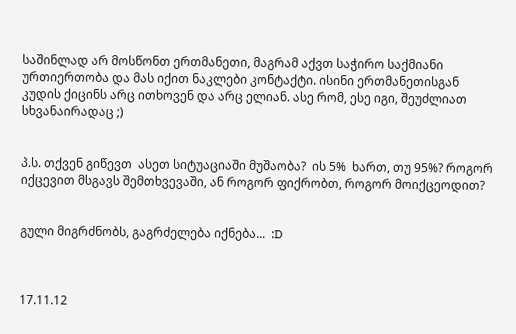საშინლად არ მოსწონთ ერთმანეთი, მაგრამ აქვთ საჭირო საქმიანი ურთიერთობა და მას იქით ნაკლები კონტაქტი. ისინი ერთმანეთისგან კუდის ქიცინს არც ითხოვენ და არც ელიან. ასე რომ, ესე იგი, შეუძლიათ სხვანაირადაც ;)


პ.ს. თქვენ გიწევთ  ასეთ სიტუაციაში მუშაობა?  ის 5%  ხართ, თუ 95%? როგორ იქცევით მსგავს შემთხვევაში, ან როგორ ფიქრობთ, როგორ მოიქცეოდით?


გული მიგრძნობს, გაგრძელება იქნება...  :D



17.11.12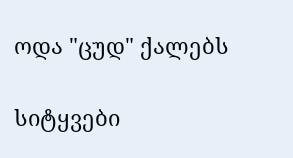ოდა "ცუდ" ქალებს

სიტყვები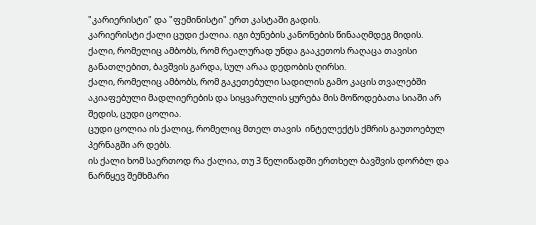"კარიერისტი" და "ფემინისტი" ერთ კასტაში გადის.
კარიერისტი ქალი ცუდი ქალია. იგი ბუნების კანონების წინააღმდეგ მიდის.
ქალი, რომელიც ამბობს, რომ რეალურად უნდა გააკეთოს რაღაცა თავისი განათლებით, ბავშვის გარდა, სულ არაა დედობის ღირსი.
ქალი, რომელიც ამბობს, რომ გაკეთებული სადილის გამო კაცის თვალებში აკიაფებული მადლიერების და სიყვარულის ყურება მის მოწოდებათა სიაში არ შედის, ცუდი ცოლია.
ცუდი ცოლია ის ქალიც, რომელიც მთელ თავის  ინტელექტს ქმრის გაუთოებულ პერნაგში არ დებს.
ის ქალი ხომ საერთოდ რა ქალია, თუ 3 წელიწადში ერთხელ ბავშვის დორბლ და ნარწყევ შემხმარი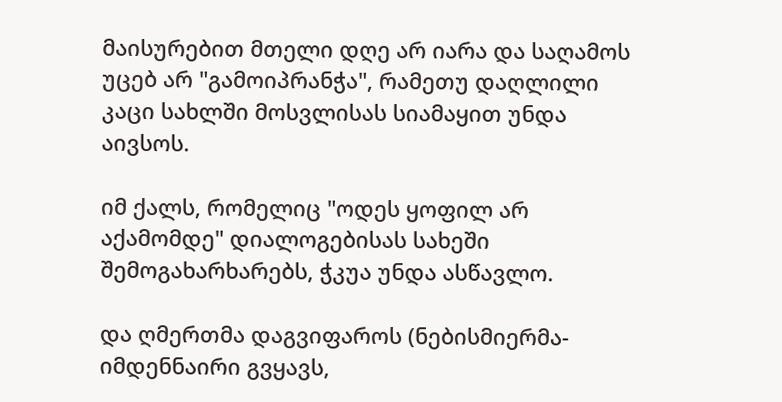მაისურებით მთელი დღე არ იარა და საღამოს უცებ არ "გამოიპრანჭა", რამეთუ დაღლილი კაცი სახლში მოსვლისას სიამაყით უნდა აივსოს.

იმ ქალს, რომელიც "ოდეს ყოფილ არ აქამომდე" დიალოგებისას სახეში შემოგახარხარებს, ჭკუა უნდა ასწავლო.

და ღმერთმა დაგვიფაროს (ნებისმიერმა- იმდენნაირი გვყავს,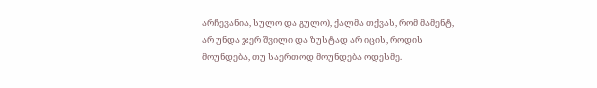არჩევანია, სულო და გულო), ქალმა თქვას, რომ მამენტ, არ უნდა ჯერ შვილი და ზუსტად არ იცის, როდის მოუნდება, თუ საერთოდ მოუნდება ოდესმე.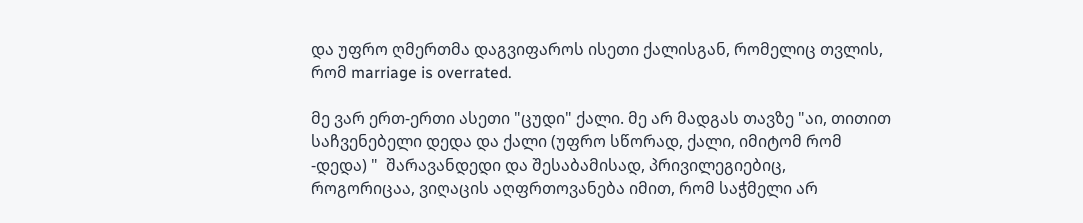და უფრო ღმერთმა დაგვიფაროს ისეთი ქალისგან, რომელიც თვლის, რომ marriage is overrated.

მე ვარ ერთ-ერთი ასეთი "ცუდი" ქალი. მე არ მადგას თავზე "აი, თითით საჩვენებელი დედა და ქალი (უფრო სწორად, ქალი, იმიტომ რომ -დედა) "  შარავანდედი და შესაბამისად, პრივილეგიებიც, როგორიცაა, ვიღაცის აღფრთოვანება იმით, რომ საჭმელი არ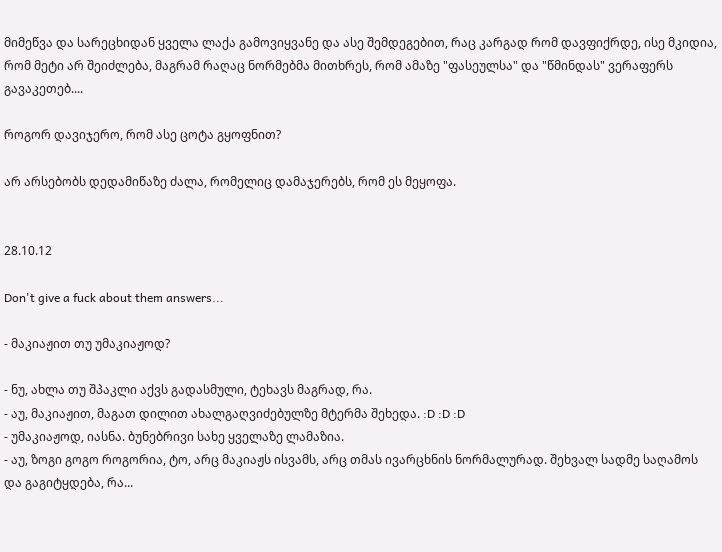მიმეწვა და სარეცხიდან ყველა ლაქა გამოვიყვანე და ასე შემდეგებით, რაც კარგად რომ დავფიქრდე, ისე მკიდია, რომ მეტი არ შეიძლება, მაგრამ რაღაც ნორმებმა მითხრეს, რომ ამაზე "ფასეულსა" და "წმინდას" ვერაფერს გავაკეთებ....

როგორ დავიჯერო, რომ ასე ცოტა გყოფნით?

არ არსებობს დედამიწაზე ძალა, რომელიც დამაჯერებს, რომ ეს მეყოფა.


28.10.12

Don't give a fuck about them answers...

- მაკიაჟით თუ უმაკიაჟოდ?

- ნუ, ახლა თუ შპაკლი აქვს გადასმული, ტეხავს მაგრად, რა.
- აუ, მაკიაჟით, მაგათ დილით ახალგაღვიძებულზე მტერმა შეხედა. :D :D :D
- უმაკიაჟოდ, იასნა. ბუნებრივი სახე ყველაზე ლამაზია.
- აუ, ზოგი გოგო როგორია, ტო, არც მაკიაჟს ისვამს, არც თმას ივარცხნის ნორმალურად. შეხვალ სადმე საღამოს და გაგიტყდება, რა...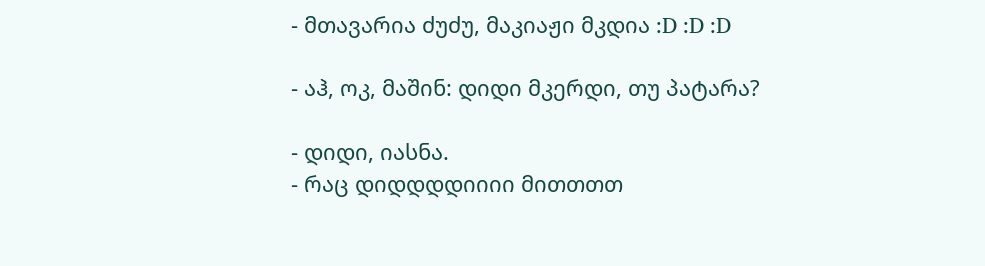- მთავარია ძუძუ, მაკიაჟი მკდია :D :D :D

- აჰ, ოკ, მაშინ: დიდი მკერდი, თუ პატარა?

- დიდი, იასნა.
- რაც დიდდდდიიიი მითთთთ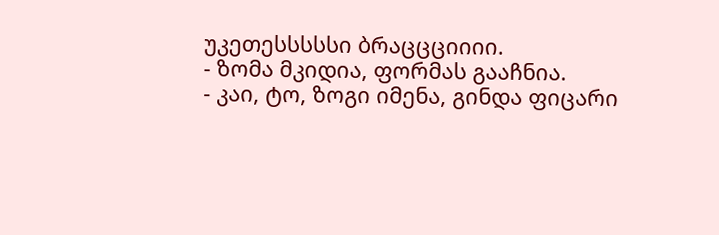უკეთესსსსსი ბრაცცციიიი.
- ზომა მკიდია, ფორმას გააჩნია.
- კაი, ტო, ზოგი იმენა, გინდა ფიცარი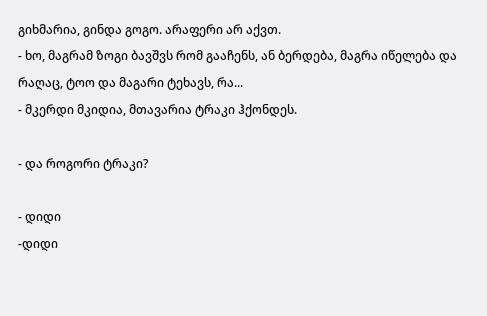გიხმარია, გინდა გოგო. არაფერი არ აქვთ.
- ხო, მაგრამ ზოგი ბავშვს რომ გააჩენს, ან ბერდება, მაგრა იწელება და რაღაც, ტოო და მაგარი ტეხავს, რა...
- მკერდი მკიდია, მთავარია ტრაკი ჰქონდეს.

- და როგორი ტრაკი?

- დიდი
-დიდი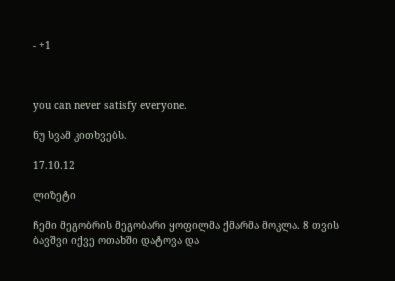- +1



you can never satisfy everyone.

ნუ სვამ კითხვებს.

17.10.12

ლიზეტი

ჩემი მეგობრის მეგობარი ყოფილმა ქმარმა მოკლა. 8 თვის ბავშვი იქვე ოთახში დატოვა და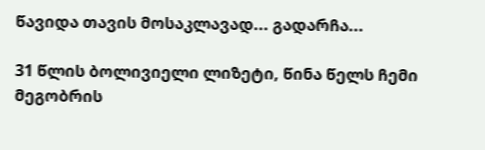წავიდა თავის მოსაკლავად... გადარჩა...

31 წლის ბოლივიელი ლიზეტი, წინა წელს ჩემი მეგობრის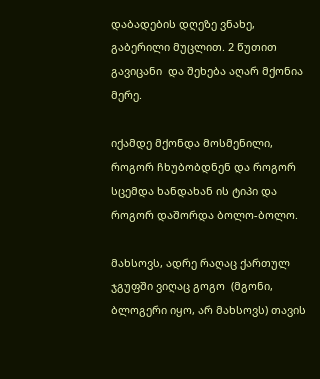დაბადების დღეზე ვნახე, გაბერილი მუცლით. 2 წუთით გავიცანი  და შეხება აღარ მქონია მერე.

იქამდე მქონდა მოსმენილი, როგორ ჩხუბობდნენ და როგორ სცემდა ხანდახან ის ტიპი და როგორ დაშორდა ბოლო-ბოლო.

მახსოვს, ადრე რაღაც ქართულ ჯგუფში ვიღაც გოგო  (მგონი, ბლოგერი იყო, არ მახსოვს) თავის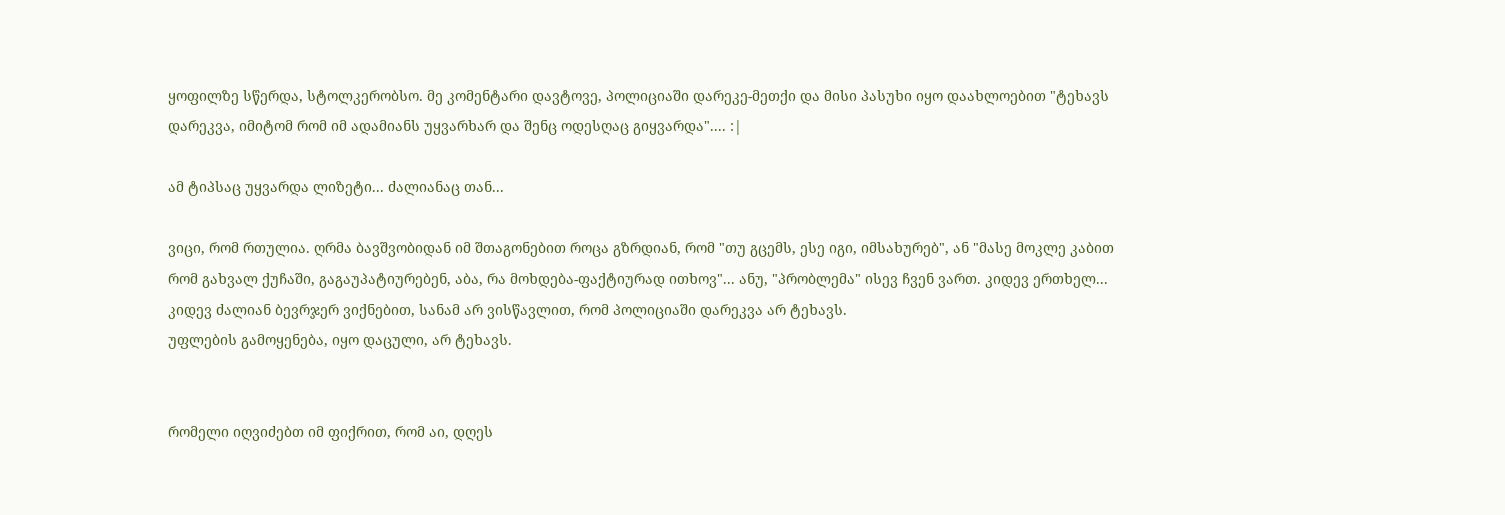ყოფილზე სწერდა, სტოლკერობსო. მე კომენტარი დავტოვე, პოლიციაში დარეკე-მეთქი და მისი პასუხი იყო დაახლოებით "ტეხავს დარეკვა, იმიტომ რომ იმ ადამიანს უყვარხარ და შენც ოდესღაც გიყვარდა".... :|

ამ ტიპსაც უყვარდა ლიზეტი... ძალიანაც თან...

ვიცი, რომ რთულია. ღრმა ბავშვობიდან იმ შთაგონებით როცა გზრდიან, რომ "თუ გცემს, ესე იგი, იმსახურებ", ან "მასე მოკლე კაბით რომ გახვალ ქუჩაში, გაგაუპატიურებენ, აბა, რა მოხდება-ფაქტიურად ითხოვ"... ანუ, "პრობლემა" ისევ ჩვენ ვართ. კიდევ ერთხელ... კიდევ ძალიან ბევრჯერ ვიქნებით, სანამ არ ვისწავლით, რომ პოლიციაში დარეკვა არ ტეხავს.
უფლების გამოყენება, იყო დაცული, არ ტეხავს.


რომელი იღვიძებთ იმ ფიქრით, რომ აი, დღეს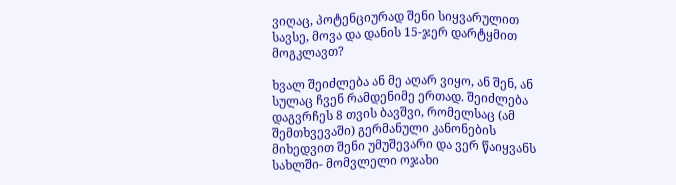ვიღაც, პოტენციურად შენი სიყვარულით სავსე, მოვა და დანის 15-ჯერ დარტყმით მოგკლავთ?

ხვალ შეიძლება ან მე აღარ ვიყო, ან შენ, ან სულაც ჩვენ რამდენიმე ერთად. შეიძლება დაგვრჩეს 8 თვის ბავშვი, რომელსაც (ამ შემთხვევაში) გერმანული კანონების მიხედვით შენი უმუშევარი და ვერ წაიყვანს სახლში- მომვლელი ოჯახი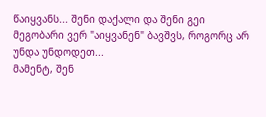წაიყვანს... შენი დაქალი და შენი გეი მეგობარი ვერ "აიყვანენ" ბავშვს, როგორც არ უნდა უნდოდეთ...
მამენტ, შენ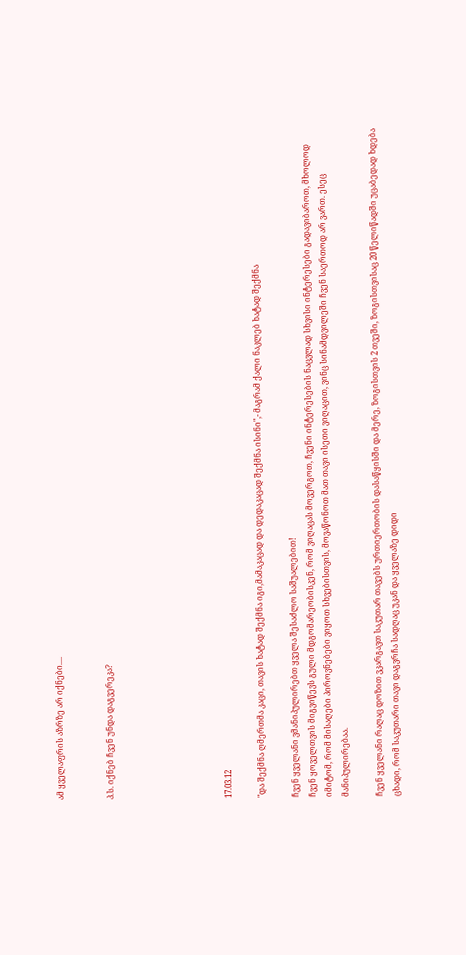ამ ყველაფრის აზრზე არ იქნები....


პ.ს. იქნებ ჩვენ უნდა დაგვერეკა?






17.03.12

"და შექმნა ღმერთმა კაცი, თავის ხატად შექმნა იგი,მამაკაცად და დედაკაცად შექმნა ისინი",- მაგრამ ქალი ნაკლებ ხატად შექმნა

ჩვენ ყველანი ვმანიპულირებთ ყველა შესაძლო საშუალებით!
ჩვენ ყოველთვის მიგვიწევს გული მდგომარეობისკენ, რომ ვიღაცას მოვერგოთ, ჩვენი ინტერესების ნაცვლად სხვისი ინტერესები გადავიბაროთ, მხოლოდ იმიტომ, რომ მისაღები პიროვნებები ვიყოთ სხვებისთვის, მოვაწონოთ მათ თავი ისეთი ვიღაცით, ვინც სინამდვილეში ჩვენ საერთოდ არ ვართ. ესეც მანიპულირებაა.

ჩვენ ყველანი რაღაც დოზით ვკარგავთ საკუთარ თავებს ურთიერთობის დასაწყისში და მერე, ზოგისთვის 2 თვეში, ზოგისთვისაც 20 წელიწადში უცაბედად ხდება ცხადი, რომ საკუთარი თავი დაგვრჩა სადღაც უკან და ყველაზე დიდი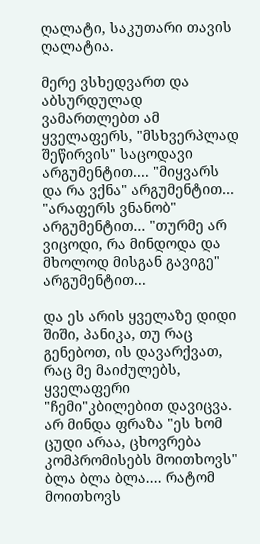ღალატი, საკუთარი თავის ღალატია.

მერე ვსხედვართ და აბსურდულად ვამართლებთ ამ ყველაფერს, "მსხვერპლად შეწირვის" საცოდავი არგუმენტით.... "მიყვარს და რა ვქნა" არგუმენტით... "არაფერს ვნანობ" არგუმენტით... "თურმე არ ვიცოდი, რა მინდოდა და მხოლოდ მისგან გავიგე" არგუმენტით...

და ეს არის ყველაზე დიდი შიში, პანიკა, თუ რაც გენებოთ, ის დავარქვათ, რაც მე მაიძულებს, ყველაფერი "ჩემი"კბილებით დავიცვა.
არ მინდა ფრაზა "ეს ხომ ცუდი არაა, ცხოვრება კომპრომისებს მოითხოვს" ბლა ბლა ბლა.... რატომ მოითხოვს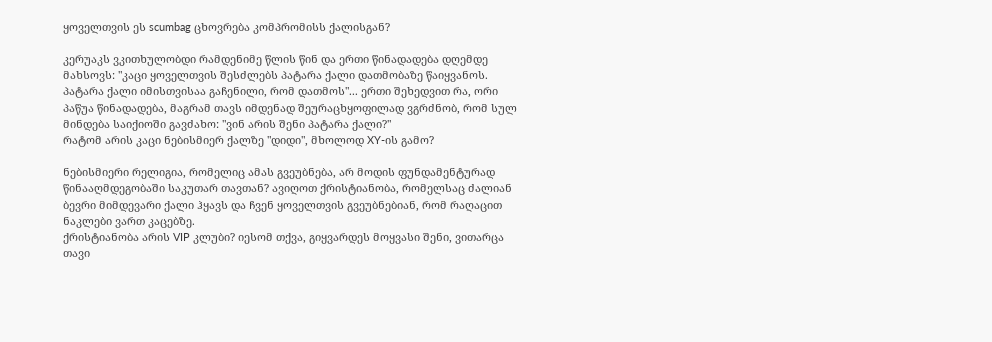ყოველთვის ეს scumbag ცხოვრება კომპრომისს ქალისგან?

კერუაკს ვკითხულობდი რამდენიმე წლის წინ და ერთი წინადადება დღემდე მახსოვს: "კაცი ყოველთვის შესძლებს პატარა ქალი დათმობაზე წაიყვანოს. პატარა ქალი იმისთვისაა გაჩენილი, რომ დათმოს"... ერთი შეხედვით რა, ორი პაწუა წინადადება, მაგრამ თავს იმდენად შეურაცხყოფილად ვგრძნობ, რომ სულ მინდება საიქიოში გავძახო: "ვინ არის შენი პატარა ქალი?"
რატომ არის კაცი ნებისმიერ ქალზე "დიდი", მხოლოდ XY-ის გამო?

ნებისმიერი რელიგია, რომელიც ამას გვეუბნება, არ მოდის ფუნდამენტურად წინააღმდეგობაში საკუთარ თავთან? ავიღოთ ქრისტიანობა, რომელსაც ძალიან ბევრი მიმდევარი ქალი ჰყავს და ჩვენ ყოველთვის გვეუბნებიან, რომ რაღაცით ნაკლები ვართ კაცებზე.
ქრისტიანობა არის VIP კლუბი? იესომ თქვა, გიყვარდეს მოყვასი შენი, ვითარცა თავი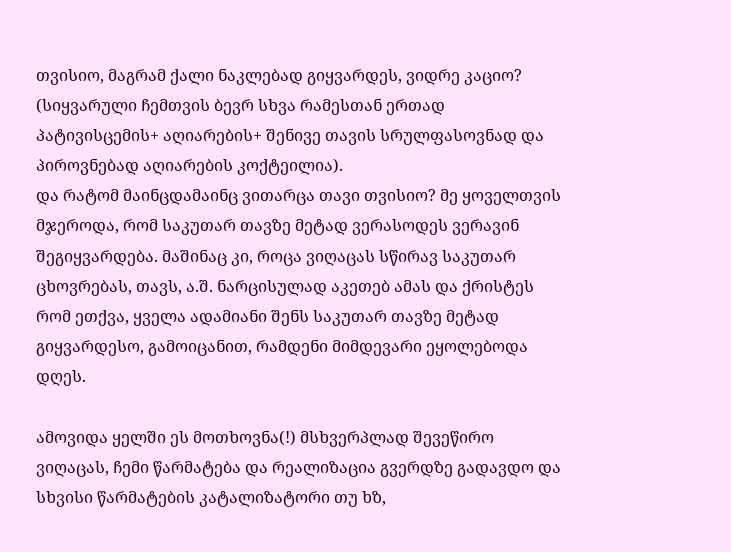თვისიო, მაგრამ ქალი ნაკლებად გიყვარდეს, ვიდრე კაციო? (სიყვარული ჩემთვის ბევრ სხვა რამესთან ერთად პატივისცემის+ აღიარების+ შენივე თავის სრულფასოვნად და პიროვნებად აღიარების კოქტეილია).
და რატომ მაინცდამაინც ვითარცა თავი თვისიო? მე ყოველთვის მჯეროდა, რომ საკუთარ თავზე მეტად ვერასოდეს ვერავინ შეგიყვარდება. მაშინაც კი, როცა ვიღაცას სწირავ საკუთარ ცხოვრებას, თავს, ა.შ. ნარცისულად აკეთებ ამას და ქრისტეს რომ ეთქვა, ყველა ადამიანი შენს საკუთარ თავზე მეტად გიყვარდესო, გამოიცანით, რამდენი მიმდევარი ეყოლებოდა დღეს.

ამოვიდა ყელში ეს მოთხოვნა(!) მსხვერპლად შევეწირო ვიღაცას, ჩემი წარმატება და რეალიზაცია გვერდზე გადავდო და სხვისი წარმატების კატალიზატორი თუ ხზ,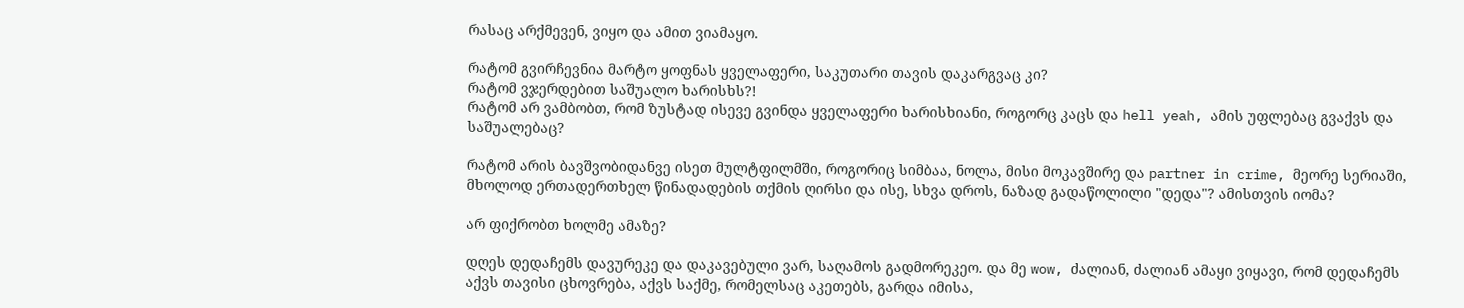რასაც არქმევენ, ვიყო და ამით ვიამაყო.

რატომ გვირჩევნია მარტო ყოფნას ყველაფერი, საკუთარი თავის დაკარგვაც კი?
რატომ ვჯერდებით საშუალო ხარისხს?!
რატომ არ ვამბობთ, რომ ზუსტად ისევე გვინდა ყველაფერი ხარისხიანი, როგორც კაცს და hell yeah, ამის უფლებაც გვაქვს და საშუალებაც?

რატომ არის ბავშვობიდანვე ისეთ მულტფილმში, როგორიც სიმბაა, ნოლა, მისი მოკავშირე და partner in crime, მეორე სერიაში, მხოლოდ ერთადერთხელ წინადადების თქმის ღირსი და ისე, სხვა დროს, ნაზად გადაწოლილი "დედა"? ამისთვის იომა?

არ ფიქრობთ ხოლმე ამაზე?

დღეს დედაჩემს დავურეკე და დაკავებული ვარ, საღამოს გადმორეკეო. და მე wow, ძალიან, ძალიან ამაყი ვიყავი, რომ დედაჩემს აქვს თავისი ცხოვრება, აქვს საქმე, რომელსაც აკეთებს, გარდა იმისა,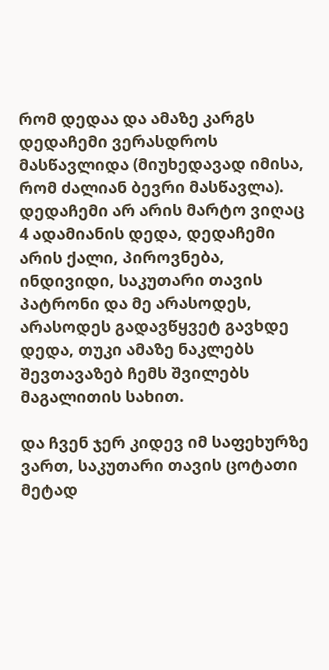რომ დედაა და ამაზე კარგს დედაჩემი ვერასდროს მასწავლიდა (მიუხედავად იმისა, რომ ძალიან ბევრი მასწავლა). დედაჩემი არ არის მარტო ვიღაც 4 ადამიანის დედა, დედაჩემი არის ქალი, პიროვნება, ინდივიდი, საკუთარი თავის პატრონი და მე არასოდეს, არასოდეს გადავწყვეტ გავხდე დედა, თუკი ამაზე ნაკლებს შევთავაზებ ჩემს შვილებს მაგალითის სახით.

და ჩვენ ჯერ კიდევ იმ საფეხურზე ვართ, საკუთარი თავის ცოტათი მეტად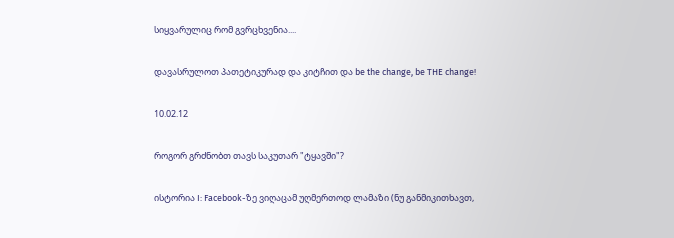სიყვარულიც რომ გვრცხვენია....

დავასრულოთ პათეტიკურად და კიტჩით და be the change, be THE change!

10.02.12

როგორ გრძნობთ თავს საკუთარ "ტყავში"?

ისტორია I: Facebook-ზე ვიღაცამ უღმერთოდ ლამაზი (ნუ განმიკითხავთ,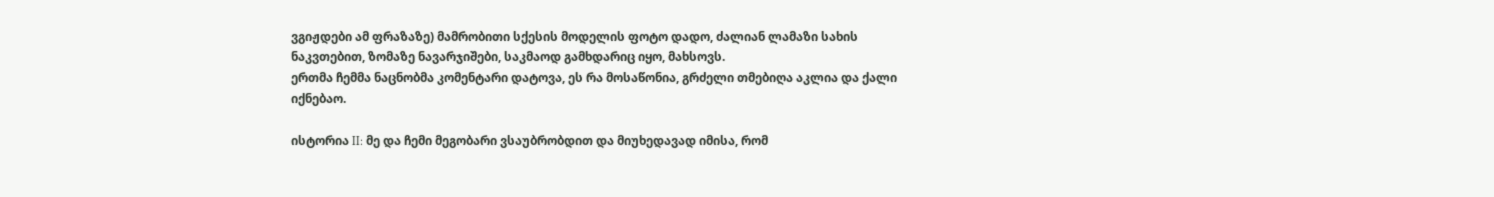ვგიჟდები ამ ფრაზაზე) მამრობითი სქესის მოდელის ფოტო დადო, ძალიან ლამაზი სახის ნაკვთებით, ზომაზე ნავარჯიშები, საკმაოდ გამხდარიც იყო, მახსოვს.
ერთმა ჩემმა ნაცნობმა კომენტარი დატოვა, ეს რა მოსაწონია, გრძელი თმებიღა აკლია და ქალი იქნებაო.

ისტორია II: მე და ჩემი მეგობარი ვსაუბრობდით და მიუხედავად იმისა, რომ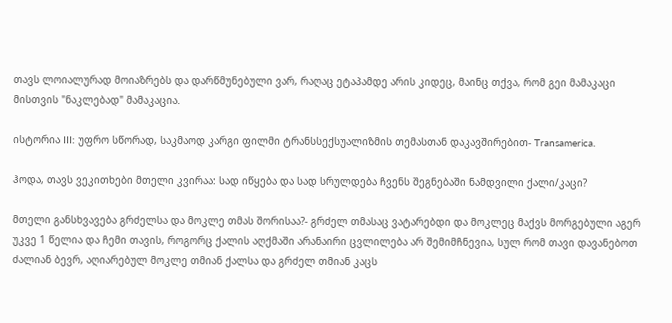თავს ლოიალურად მოიაზრებს და დარწმუნებული ვარ, რაღაც ეტაპამდე არის კიდეც, მაინც თქვა, რომ გეი მამაკაცი მისთვის "ნაკლებად" მამაკაცია.

ისტორია III: უფრო სწორად, საკმაოდ კარგი ფილმი ტრანსსექსუალიზმის თემასთან დაკავშირებით- Transamerica.

ჰოდა, თავს ვეკითხები მთელი კვირაა: სად იწყება და სად სრულდება ჩვენს შეგნებაში ნამდვილი ქალი/კაცი?

მთელი განსხვავება გრძელსა და მოკლე თმას შორისაა?- გრძელ თმასაც ვატარებდი და მოკლეც მაქვს მორგებული აგერ უკვე 1 წელია და ჩემი თავის, როგორც ქალის აღქმაში არანაირი ცვლილება არ შემიმჩნევია, სულ რომ თავი დავანებოთ ძალიან ბევრ, აღიარებულ მოკლე თმიან ქალსა და გრძელ თმიან კაცს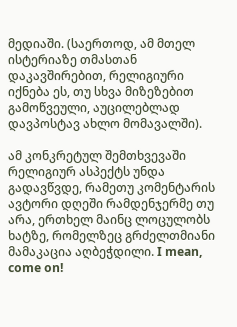მედიაში. (საერთოდ, ამ მთელ ისტერიაზე თმასთან დაკავშირებით, რელიგიური იქნება ეს, თუ სხვა მიზეზებით გამოწვეული, აუცილებლად დავპოსტავ ახლო მომავალში).

ამ კონკრეტულ შემთხვევაში რელიგიურ ასპექტს უნდა გადავწვდე, რამეთუ კომენტარის ავტორი დღეში რამდენჯერმე თუ არა, ერთხელ მაინც ლოცულობს ხატზე, რომელზეც გრძელთმიანი მამაკაცია აღბეჭდილი. I mean, come on!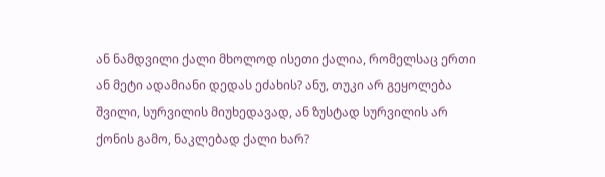ან ნამდვილი ქალი მხოლოდ ისეთი ქალია, რომელსაც ერთი ან მეტი ადამიანი დედას ეძახის? ანუ, თუკი არ გეყოლება შვილი, სურვილის მიუხედავად, ან ზუსტად სურვილის არ ქონის გამო, ნაკლებად ქალი ხარ?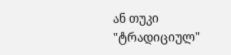ან თუკი "ტრადიციულ"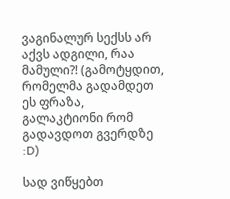ვაგინალურ სექსს არ აქვს ადგილი, რაა მამული?! (გამოტყდით, რომელმა გადამდეთ ეს ფრაზა, გალაკტიონი რომ გადავდოთ გვერდზე :D)

სად ვიწყებთ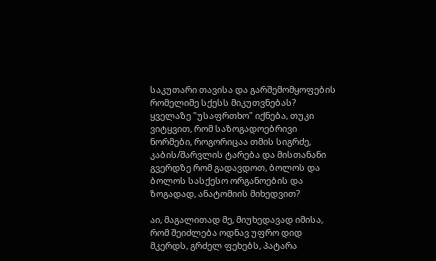საკუთარი თავისა და გარშემომყოფების რომელიმე სქესს მიკუთვნებას? ყველაზე "უსაფრთხო" იქნება, თუკი ვიტყვით, რომ საზოგადოებრივი ნორმები, როგორიცაა თმის სიგრძე, კაბის/შარვლის ტარება და მისთანანი გვერდზე რომ გადავდოთ, ბოლოს და ბოლოს სასქესო ორგანოების და ზოგადად, ანატომიის მიხედვით?

აი, მაგალითად მე, მიუხედავად იმისა, რომ შეიძლება ოდნავ უფრო დიდ მკერდს, გრძელ ფეხებს, პატარა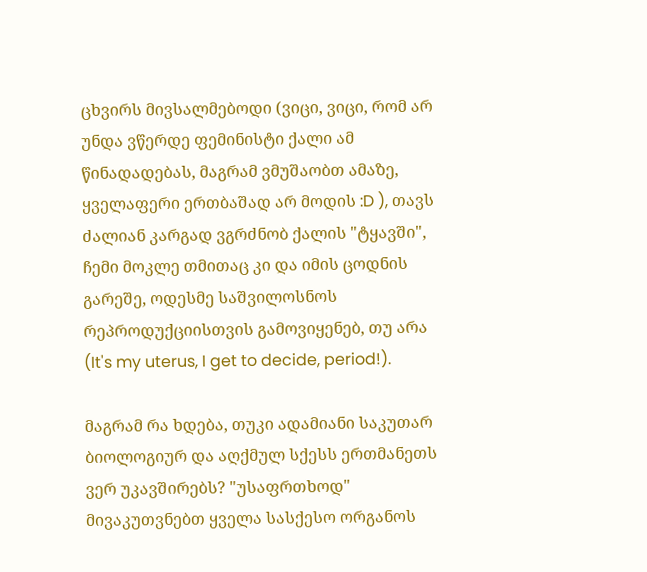ცხვირს მივსალმებოდი (ვიცი, ვიცი, რომ არ უნდა ვწერდე ფემინისტი ქალი ამ წინადადებას, მაგრამ ვმუშაობთ ამაზე, ყველაფერი ერთბაშად არ მოდის :D ), თავს ძალიან კარგად ვგრძნობ ქალის "ტყავში", ჩემი მოკლე თმითაც კი და იმის ცოდნის გარეშე, ოდესმე საშვილოსნოს რეპროდუქციისთვის გამოვიყენებ, თუ არა (It's my uterus, I get to decide, period!).

მაგრამ რა ხდება, თუკი ადამიანი საკუთარ ბიოლოგიურ და აღქმულ სქესს ერთმანეთს ვერ უკავშირებს? "უსაფრთხოდ" მივაკუთვნებთ ყველა სასქესო ორგანოს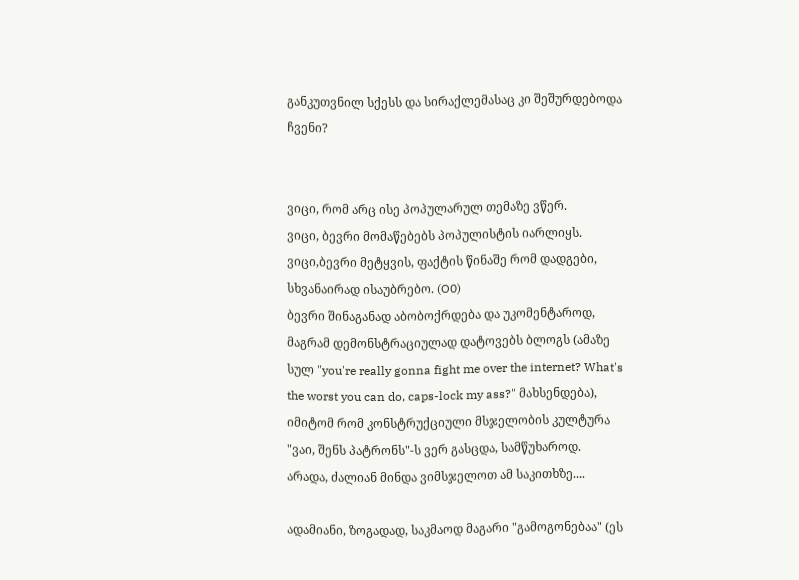განკუთვნილ სქესს და სირაქლემასაც კი შეშურდებოდა ჩვენი?


ვიცი, რომ არც ისე პოპულარულ თემაზე ვწერ.
ვიცი, ბევრი მომაწებებს პოპულისტის იარლიყს.
ვიცი,ბევრი მეტყვის, ფაქტის წინაშე რომ დადგები, სხვანაირად ისაუბრებო. (O0)
ბევრი შინაგანად აბობოქრდება და უკომენტაროდ, მაგრამ დემონსტრაციულად დატოვებს ბლოგს (ამაზე სულ "you're really gonna fight me over the internet? What's the worst you can do, caps-lock my ass?" მახსენდება), იმიტომ რომ კონსტრუქციული მსჯელობის კულტურა "ვაი, შენს პატრონს"-ს ვერ გასცდა, სამწუხაროდ.
არადა, ძალიან მინდა ვიმსჯელოთ ამ საკითხზე....

ადამიანი, ზოგადად, საკმაოდ მაგარი "გამოგონებაა" (ეს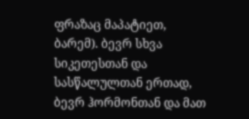ფრაზაც მაპატიეთ, ბარემ). ბევრ სხვა სიკეთესთან და სასწალულთან ერთად, ბევრ ჰორმონთან და მათ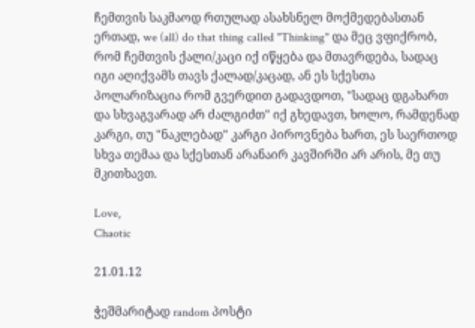ჩემთვის საკმაოდ რთულად ასახსნელ მოქმედებასთან ერთად, we (all) do that thing called "Thinking" და მეც ვფიქრობ, რომ ჩემთვის ქალი/კაცი იქ იწყება და მთავრდება, სადაც იგი აღიქვამს თავს ქალად/კაცად, ან ეს სქესთა პოლარიზაცია რომ გვერდით გადავდოთ, "სადაც დგახართ და სხვაგვარად არ ძალგიძთ" იქ გხედავთ, ხოლო, რამდენად კარგი, თუ "ნაკლებად" კარგი პიროვნება ხართ, ეს საერთოდ სხვა თემაა და სქესთან არანაირ კავშირში არ არის, მე თუ მკითხავთ.

Love,
Chaotic

21.01.12

ჭეშმარიტად random პოსტი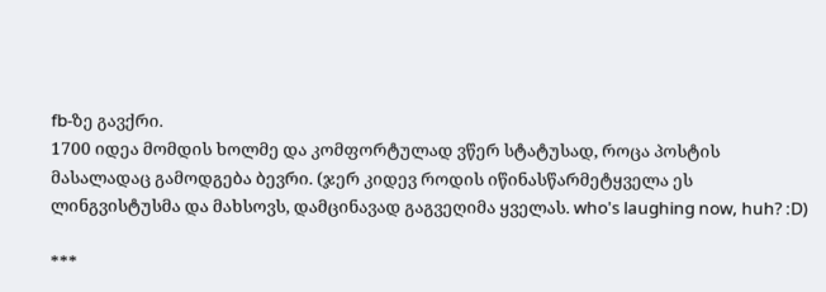fb-ზე გავქრი.
1700 იდეა მომდის ხოლმე და კომფორტულად ვწერ სტატუსად, როცა პოსტის მასალადაც გამოდგება ბევრი. (ჯერ კიდევ როდის იწინასწარმეტყველა ეს ლინგვისტუსმა და მახსოვს, დამცინავად გაგვეღიმა ყველას. who's laughing now, huh? :D)

***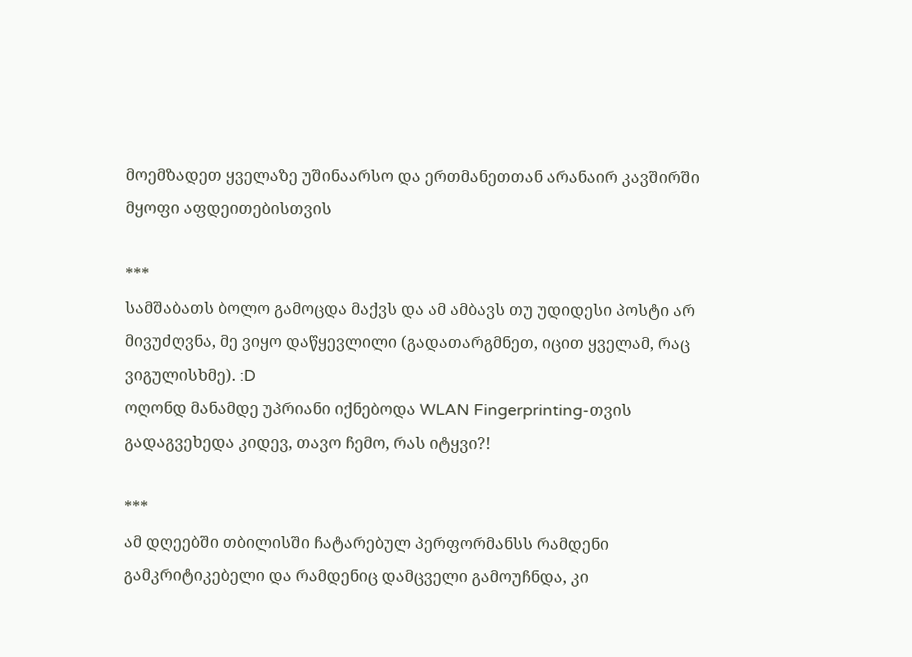მოემზადეთ ყველაზე უშინაარსო და ერთმანეთთან არანაირ კავშირში მყოფი აფდეითებისთვის

***
სამშაბათს ბოლო გამოცდა მაქვს და ამ ამბავს თუ უდიდესი პოსტი არ მივუძღვნა, მე ვიყო დაწყევლილი (გადათარგმნეთ, იცით ყველამ, რაც ვიგულისხმე). :D
ოღონდ მანამდე უპრიანი იქნებოდა WLAN Fingerprinting-თვის გადაგვეხედა კიდევ, თავო ჩემო, რას იტყვი?!

***
ამ დღეებში თბილისში ჩატარებულ პერფორმანსს რამდენი გამკრიტიკებელი და რამდენიც დამცველი გამოუჩნდა, კი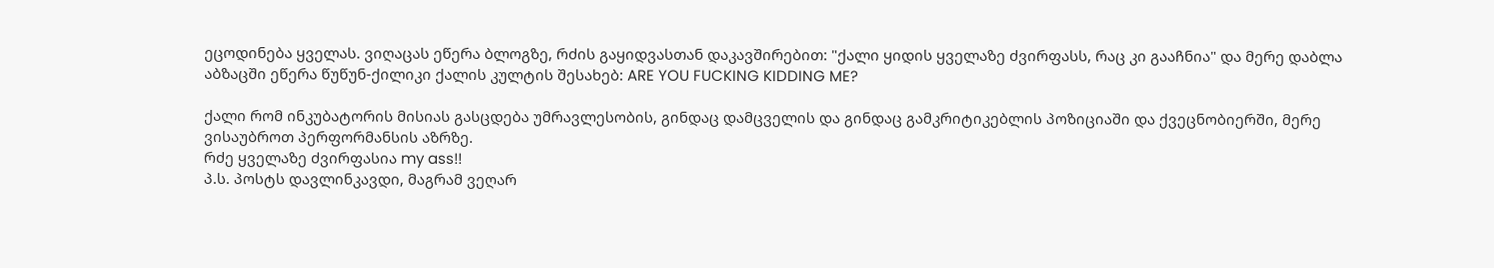ეცოდინება ყველას. ვიღაცას ეწერა ბლოგზე, რძის გაყიდვასთან დაკავშირებით: "ქალი ყიდის ყველაზე ძვირფასს, რაც კი გააჩნია" და მერე დაბლა აბზაცში ეწერა წუწუნ-ქილიკი ქალის კულტის შესახებ: ARE YOU FUCKING KIDDING ME?

ქალი რომ ინკუბატორის მისიას გასცდება უმრავლესობის, გინდაც დამცველის და გინდაც გამკრიტიკებლის პოზიციაში და ქვეცნობიერში, მერე ვისაუბროთ პერფორმანსის აზრზე.
რძე ყველაზე ძვირფასია my ass!!
პ.ს. პოსტს დავლინკავდი, მაგრამ ვეღარ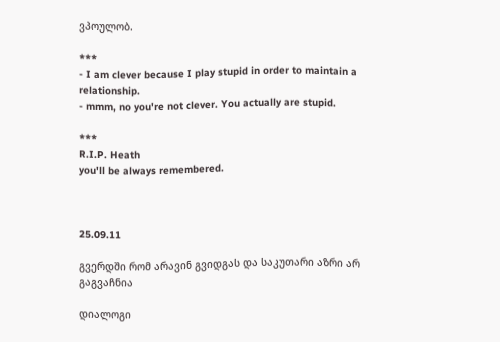ვპოულობ.

***
- I am clever because I play stupid in order to maintain a relationship.
- mmm, no you're not clever. You actually are stupid.

***
R.I.P. Heath
you'll be always remembered.



25.09.11

გვერდში რომ არავინ გვიდგას და საკუთარი აზრი არ გაგვაჩნია

დიალოგი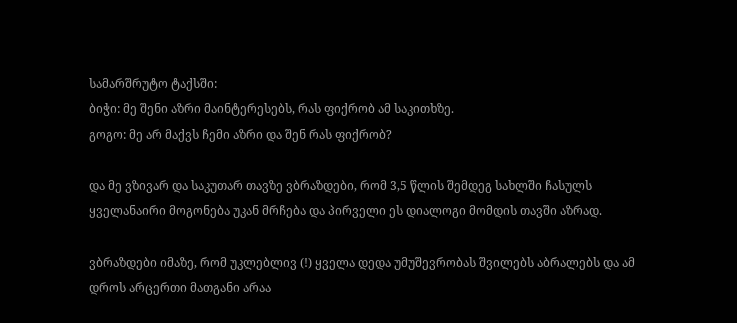სამარშრუტო ტაქსში:
ბიჭი: მე შენი აზრი მაინტერესებს, რას ფიქრობ ამ საკითხზე.
გოგო: მე არ მაქვს ჩემი აზრი და შენ რას ფიქრობ?

და მე ვზივარ და საკუთარ თავზე ვბრაზდები, რომ 3,5 წლის შემდეგ სახლში ჩასულს ყველანაირი მოგონება უკან მრჩება და პირველი ეს დიალოგი მომდის თავში აზრად.

ვბრაზდები იმაზე, რომ უკლებლივ (!) ყველა დედა უმუშევრობას შვილებს აბრალებს და ამ დროს არცერთი მათგანი არაა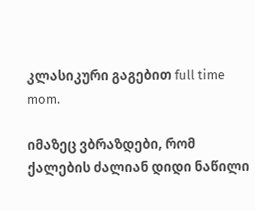კლასიკური გაგებით full time mom.

იმაზეც ვბრაზდები, რომ ქალების ძალიან დიდი ნაწილი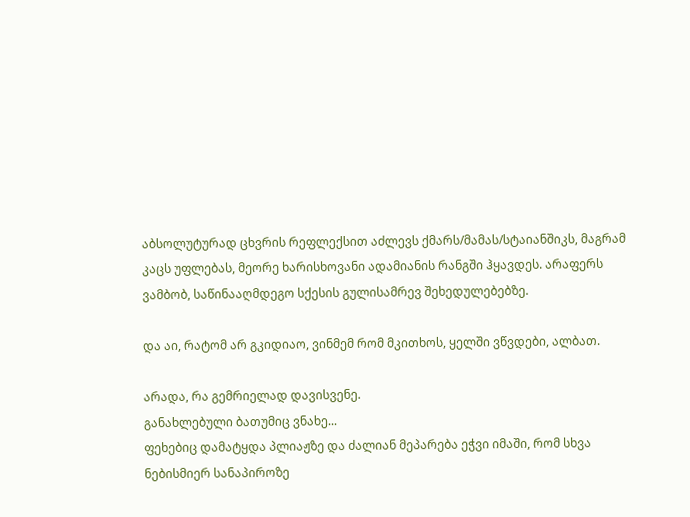აბსოლუტურად ცხვრის რეფლექსით აძლევს ქმარს/მამას/სტაიანშიკს, მაგრამ კაცს უფლებას, მეორე ხარისხოვანი ადამიანის რანგში ჰყავდეს. არაფერს ვამბობ, საწინააღმდეგო სქესის გულისამრევ შეხედულებებზე.

და აი, რატომ არ გკიდიაო, ვინმემ რომ მკითხოს, ყელში ვწვდები, ალბათ.

არადა, რა გემრიელად დავისვენე.
განახლებული ბათუმიც ვნახე...
ფეხებიც დამატყდა პლიაჟზე და ძალიან მეპარება ეჭვი იმაში, რომ სხვა ნებისმიერ სანაპიროზე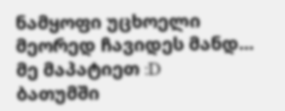ნამყოფი უცხოელი მეორედ ჩავიდეს მანდ... მე მაპატიეთ :D
ბათუმში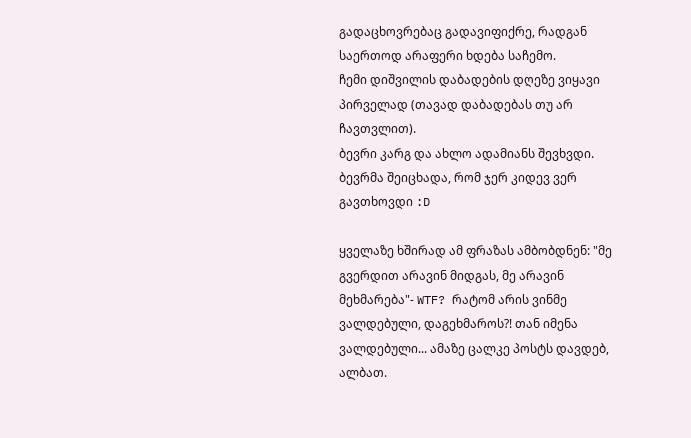გადაცხოვრებაც გადავიფიქრე, რადგან საერთოდ არაფერი ხდება საჩემო.
ჩემი დიშვილის დაბადების დღეზე ვიყავი პირველად (თავად დაბადებას თუ არ ჩავთვლით).
ბევრი კარგ და ახლო ადამიანს შევხვდი.
ბევრმა შეიცხადა, რომ ჯერ კიდევ ვერ გავთხოვდი :D

ყველაზე ხშირად ამ ფრაზას ამბობდნენ: "მე გვერდით არავინ მიდგას, მე არავინ მეხმარება"- WTF? რატომ არის ვინმე ვალდებული, დაგეხმაროს?! თან იმენა ვალდებული... ამაზე ცალკე პოსტს დავდებ, ალბათ.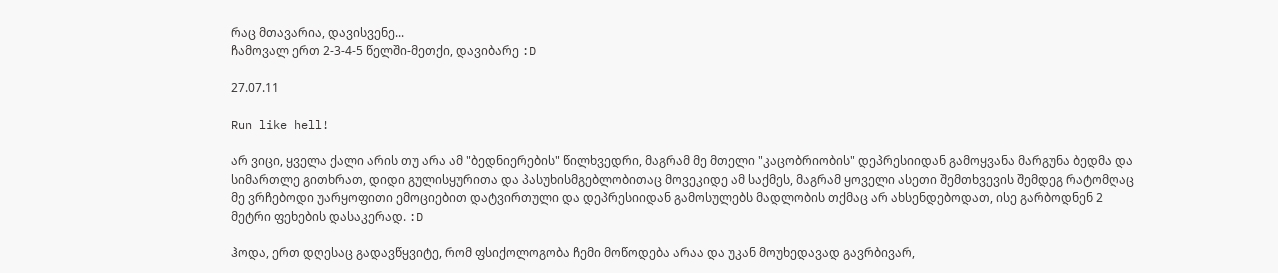რაც მთავარია, დავისვენე...
ჩამოვალ ერთ 2-3-4-5 წელში-მეთქი, დავიბარე :D

27.07.11

Run like hell!

არ ვიცი, ყველა ქალი არის თუ არა ამ "ბედნიერების" წილხვედრი, მაგრამ მე მთელი "კაცობრიობის" დეპრესიიდან გამოყვანა მარგუნა ბედმა და სიმართლე გითხრათ, დიდი გულისყურითა და პასუხისმგებლობითაც მოვეკიდე ამ საქმეს, მაგრამ ყოველი ასეთი შემთხვევის შემდეგ რატომღაც მე ვრჩებოდი უარყოფითი ემოციებით დატვირთული და დეპრესიიდან გამოსულებს მადლობის თქმაც არ ახსენდებოდათ, ისე გარბოდნენ 2 მეტრი ფეხების დასაკერად. :D

ჰოდა, ერთ დღესაც გადავწყვიტე, რომ ფსიქოლოგობა ჩემი მოწოდება არაა და უკან მოუხედავად გავრბივარ,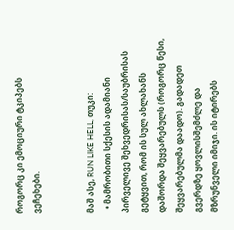როგორც კი ემოციური ტკიპებს ვეჩეხები.


მაშ ასე, RUN LIKE HELL, თუკი:
  • მამრობითი სქესის ადამიანი პირველივე შეხვედრისას/საუბრისას გეტყვით, რომ ის სულ ახლახანს დაშორდა შეყვარებულს (როგორც წესი, შეყვარებულმა დაადო). გადადეთ გვერდზე ყოვლისშემძლე და მზრუნველი იმიჯი. ის იტირებს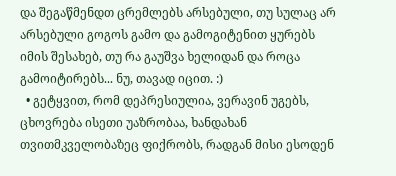და შეგაწმენდთ ცრემლებს არსებული, თუ სულაც არ არსებული გოგოს გამო და გამოგიტენით ყურებს იმის შესახებ, თუ რა გაუშვა ხელიდან და როცა გამოიტირებს... ნუ, თავად იცით. :)
  • გეტყვით, რომ დეპრესიულია, ვერავინ უგებს, ცხოვრება ისეთი უაზრობაა, ხანდახან თვითმკველობაზეც ფიქრობს, რადგან მისი ესოდენ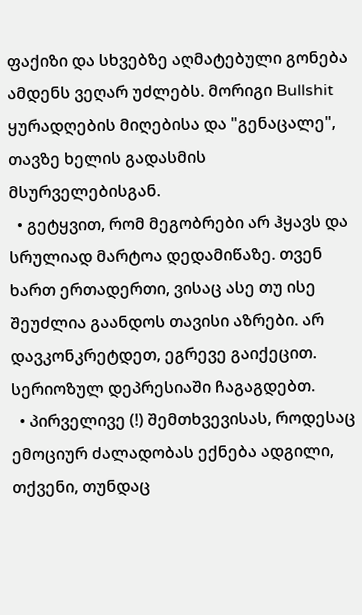ფაქიზი და სხვებზე აღმატებული გონება ამდენს ვეღარ უძლებს. მორიგი Bullshit ყურადღების მიღებისა და "გენაცალე", თავზე ხელის გადასმის მსურველებისგან.
  • გეტყვით, რომ მეგობრები არ ჰყავს და სრულიად მარტოა დედამიწაზე. თვენ ხართ ერთადერთი, ვისაც ასე თუ ისე შეუძლია გაანდოს თავისი აზრები. არ დავკონკრეტდეთ, ეგრევე გაიქეცით. სერიოზულ დეპრესიაში ჩაგაგდებთ.
  • პირველივე (!) შემთხვევისას, როდესაც ემოციურ ძალადობას ექნება ადგილი, თქვენი, თუნდაც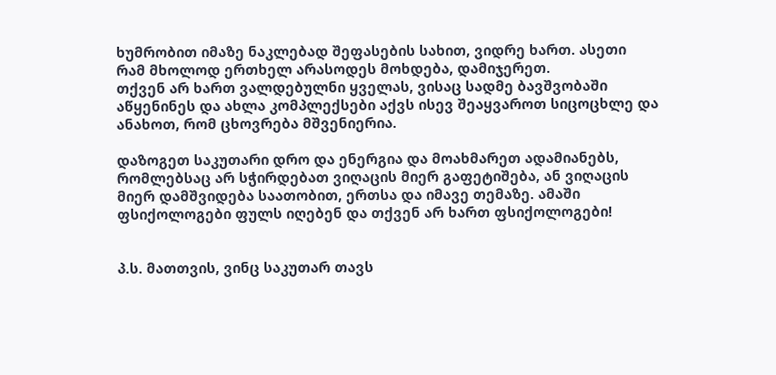ხუმრობით იმაზე ნაკლებად შეფასების სახით, ვიდრე ხართ. ასეთი რამ მხოლოდ ერთხელ არასოდეს მოხდება, დამიჯერეთ.
თქვენ არ ხართ ვალდებულნი ყველას, ვისაც სადმე ბავშვობაში აწყენინეს და ახლა კომპლექსები აქვს ისევ შეაყვაროთ სიცოცხლე და ანახოთ, რომ ცხოვრება მშვენიერია.

დაზოგეთ საკუთარი დრო და ენერგია და მოახმარეთ ადამიანებს, რომლებსაც არ სჭირდებათ ვიღაცის მიერ გაფეტიშება, ან ვიღაცის მიერ დამშვიდება საათობით, ერთსა და იმავე თემაზე. ამაში ფსიქოლოგები ფულს იღებენ და თქვენ არ ხართ ფსიქოლოგები!


პ.ს. მათთვის, ვინც საკუთარ თავს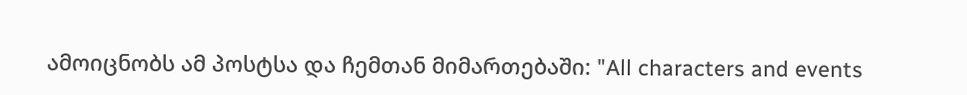ამოიცნობს ამ პოსტსა და ჩემთან მიმართებაში: "All characters and events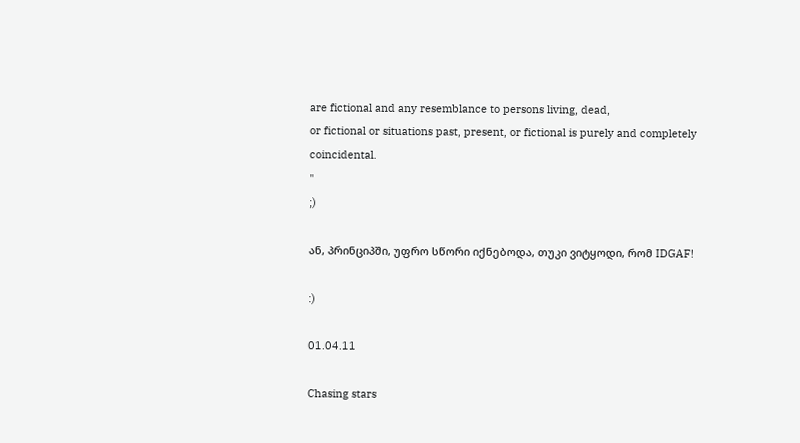are fictional and any resemblance to persons living, dead,
or fictional or situations past, present, or fictional is purely and completely coincidental.
"
;)

ან, პრინციპში, უფრო სწორი იქნებოდა, თუკი ვიტყოდი, რომ IDGAF!

:)

01.04.11

Chasing stars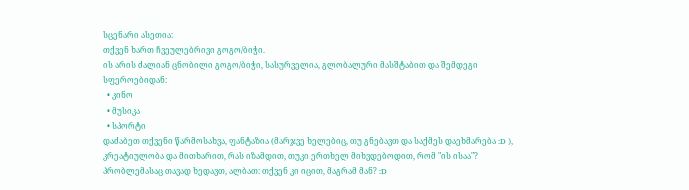სცენარი ასეთია:
თქვენ ხართ ჩვეულებრივი გოგო/ბიჭი.
ის არის ძალიან ცნობილი გოგო/ბიჭი, სასურველია, გლობალური მასშტაბით და შემდეგი სფეროებიდან:
  • კინო
  • მუსიკა
  • სპორტი
დაძაბეთ თქვენი წარმოსახვა, ფანტაზია (მარჯვე ხელებიც, თუ გნებავთ და საქმეს დაეხმარება :D ), კრეატიულობა და მითხარით, რას იზამდით, თუკი ერთხელ მიხვდებოდით, რომ "ის ისაა"?
პრობლემასაც თავად ხედავთ, ალბათ: თქვენ კი იცით, მაგრამ მან? :D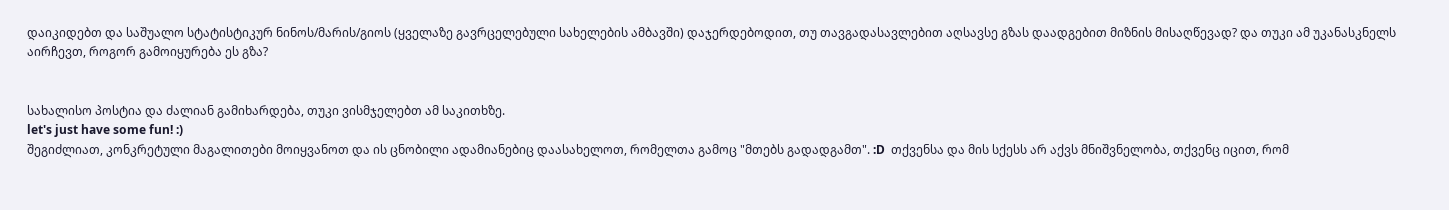დაიკიდებთ და საშუალო სტატისტიკურ ნინოს/მარის/გიოს (ყველაზე გავრცელებული სახელების ამბავში) დაჯერდებოდით, თუ თავგადასავლებით აღსავსე გზას დაადგებით მიზნის მისაღწევად? და თუკი ამ უკანასკნელს აირჩევთ, როგორ გამოიყურება ეს გზა?


სახალისო პოსტია და ძალიან გამიხარდება, თუკი ვისმჯელებთ ამ საკითხზე.
let's just have some fun! :)
შეგიძლიათ, კონკრეტული მაგალითები მოიყვანოთ და ის ცნობილი ადამიანებიც დაასახელოთ, რომელთა გამოც "მთებს გადადგამთ". :D  თქვენსა და მის სქესს არ აქვს მნიშვნელობა, თქვენც იცით, რომ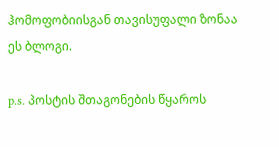ჰომოფობიისგან თავისუფალი ზონაა ეს ბლოგი.

p.s. პოსტის შთაგონების წყაროს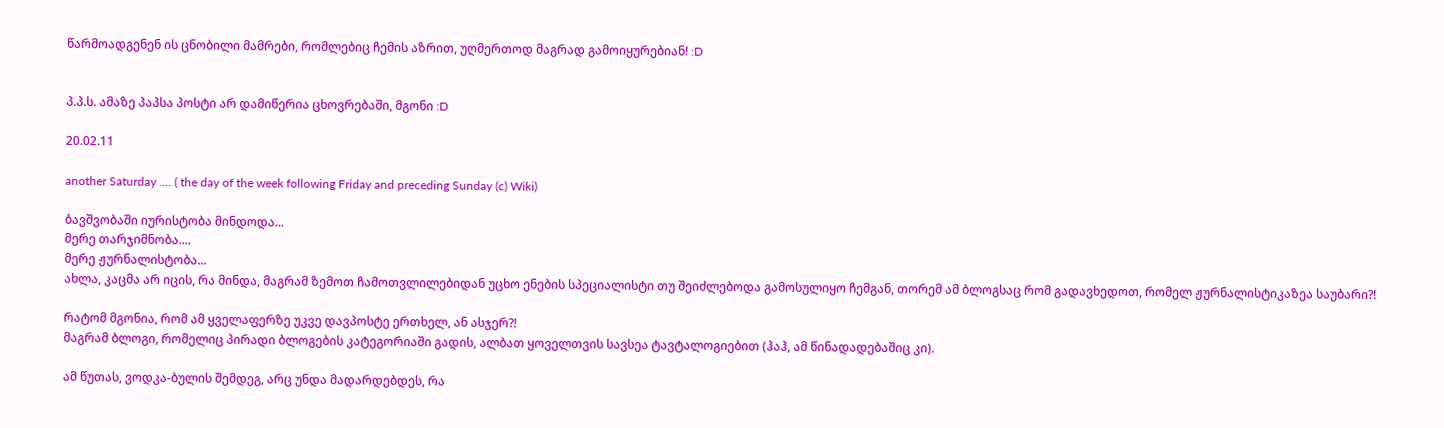წარმოადგენენ ის ცნობილი მამრები, რომლებიც ჩემის აზრით, უღმერთოდ მაგრად გამოიყურებიან! :D


პ.პ.ს. ამაზე პაპსა პოსტი არ დამიწერია ცხოვრებაში, მგონი :D

20.02.11

another Saturday .... ( the day of the week following Friday and preceding Sunday (c) Wiki)

ბავშვობაში იურისტობა მინდოდა...
მერე თარჯიმნობა....
მერე ჟურნალისტობა...
ახლა, კაცმა არ იცის, რა მინდა, მაგრამ ზემოთ ჩამოთვლილებიდან უცხო ენების სპეციალისტი თუ შეიძლებოდა გამოსულიყო ჩემგან, თორემ ამ ბლოგსაც რომ გადავხედოთ, რომელ ჟურნალისტიკაზეა საუბარი?!

რატომ მგონია, რომ ამ ყველაფერზე უკვე დავპოსტე ერთხელ, ან ასჯერ?!
მაგრამ ბლოგი, რომელიც პირადი ბლოგების კატეგორიაში გადის, ალბათ ყოველთვის სავსეა ტავტალოგიებით (ჰაჰ, ამ წინადადებაშიც კი).

ამ წუთას, ვოდკა-ბულის შემდეგ, არც უნდა მადარდებდეს, რა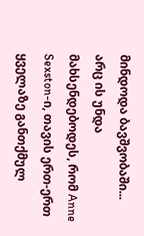მინდოდა ბავშვობაში...
არც ის უნდა მახსენდებოდეს, რომ Anne Sexston-ი, თავის ერთ-ერთ ყველაზე განთქმულ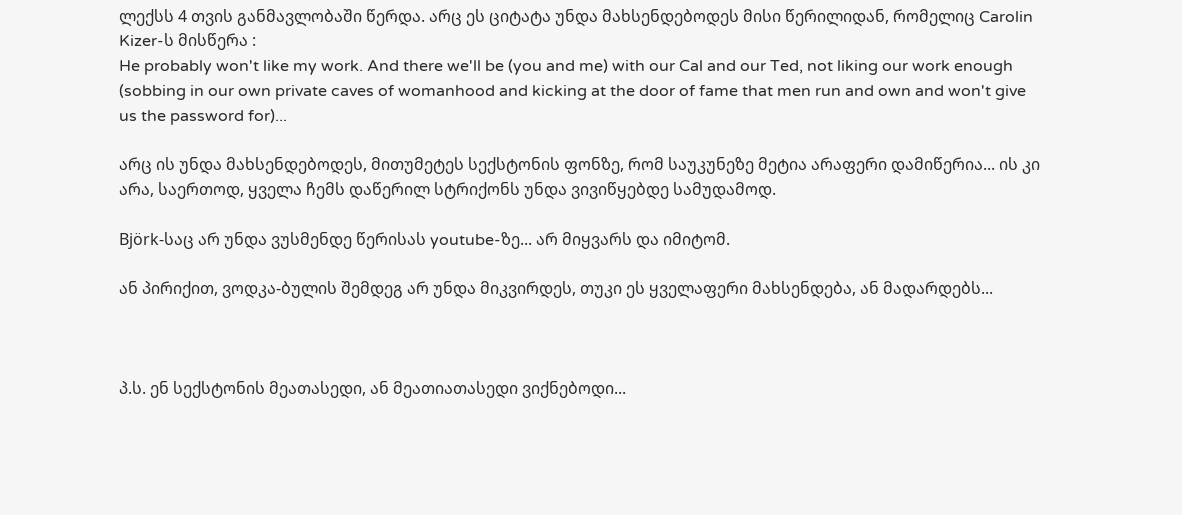ლექსს 4 თვის განმავლობაში წერდა. არც ეს ციტატა უნდა მახსენდებოდეს მისი წერილიდან, რომელიც Carolin Kizer-ს მისწერა :
He probably won't like my work. And there we'll be (you and me) with our Cal and our Ted, not liking our work enough (sobbing in our own private caves of womanhood and kicking at the door of fame that men run and own and won't give us the password for)...

არც ის უნდა მახსენდებოდეს, მითუმეტეს სექსტონის ფონზე, რომ საუკუნეზე მეტია არაფერი დამიწერია... ის კი არა, საერთოდ, ყველა ჩემს დაწერილ სტრიქონს უნდა ვივიწყებდე სამუდამოდ.

Björk-საც არ უნდა ვუსმენდე წერისას youtube-ზე... არ მიყვარს და იმიტომ.

ან პირიქით, ვოდკა-ბულის შემდეგ არ უნდა მიკვირდეს, თუკი ეს ყველაფერი მახსენდება, ან მადარდებს...



პ.ს. ენ სექსტონის მეათასედი, ან მეათიათასედი ვიქნებოდი...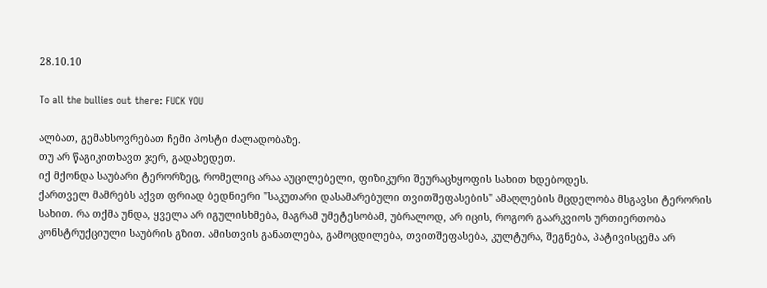28.10.10

To all the bullies out there: FUCK YOU

ალბათ, გემახსოვრებათ ჩემი პოსტი ძალადობაზე.
თუ არ წაგიკითხავთ ჯერ, გადახედეთ.
იქ მქონდა საუბარი ტერორზეც, რომელიც არაა აუცილებელი, ფიზიკური შეურაცხყოფის სახით ხდებოდეს.
ქართველ მამრებს აქვთ ფრიად ბედნიერი "საკუთარი დასამარებული თვითშეფასების" ამაღლების მცდელობა მსგავსი ტერორის სახით. რა თქმა უნდა, ყველა არ იგულისხმება, მაგრამ უმეტესობამ, უბრალოდ, არ იცის, როგორ გაარკვიოს ურთიერთობა კონსტრუქციული საუბრის გზით. ამისთვის განათლება, გამოცდილება, თვითშეფასება, კულტურა, შეგნება, პატივისცემა არ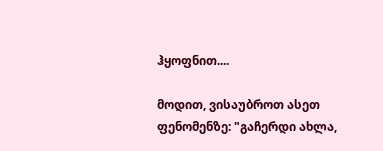ჰყოფნით....

მოდით, ვისაუბროთ ასეთ ფენომენზე: "გაჩერდი ახლა,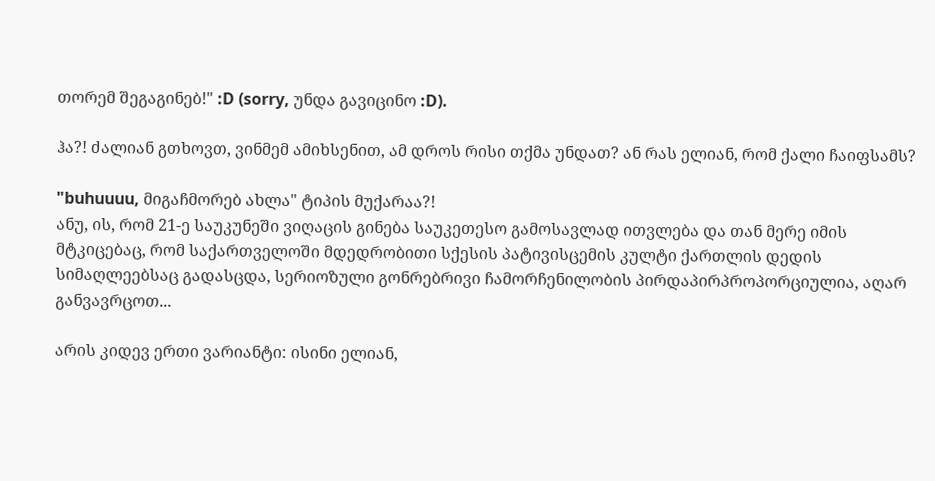თორემ შეგაგინებ!" :D (sorry, უნდა გავიცინო :D).

ჰა?! ძალიან გთხოვთ, ვინმემ ამიხსენით, ამ დროს რისი თქმა უნდათ? ან რას ელიან, რომ ქალი ჩაიფსამს?

"buhuuuu, მიგაჩმორებ ახლა" ტიპის მუქარაა?!
ანუ, ის, რომ 21-ე საუკუნეში ვიღაცის გინება საუკეთესო გამოსავლად ითვლება და თან მერე იმის მტკიცებაც, რომ საქართველოში მდედრობითი სქესის პატივისცემის კულტი ქართლის დედის სიმაღლეებსაც გადასცდა, სერიოზული გონრებრივი ჩამორჩენილობის პირდაპირპროპორციულია, აღარ განვავრცოთ...

არის კიდევ ერთი ვარიანტი: ისინი ელიან,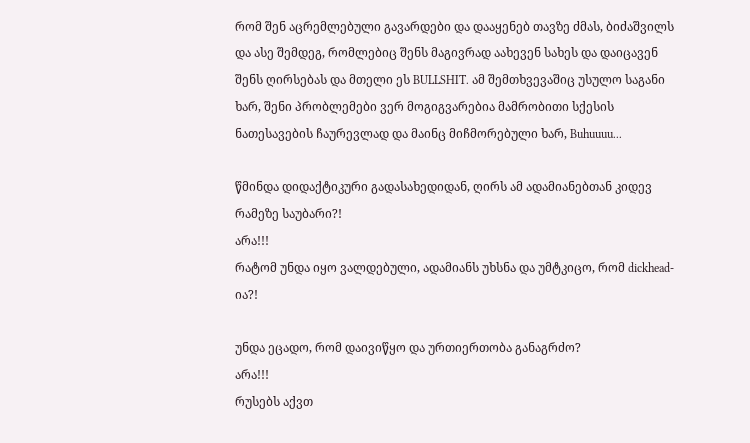რომ შენ აცრემლებული გავარდები და დააყენებ თავზე ძმას, ბიძაშვილს და ასე შემდეგ, რომლებიც შენს მაგივრად აახევენ სახეს და დაიცავენ შენს ღირსებას და მთელი ეს BULLSHIT. ამ შემთხვევაშიც უსულო საგანი ხარ, შენი პრობლემები ვერ მოგიგვარებია მამრობითი სქესის ნათესავების ჩაურევლად და მაინც მიჩმორებული ხარ, Buhuuuu...

წმინდა დიდაქტიკური გადასახედიდან, ღირს ამ ადამიანებთან კიდევ რამეზე საუბარი?!
არა!!!
რატომ უნდა იყო ვალდებული, ადამიანს უხსნა და უმტკიცო, რომ dickhead-ია?!

უნდა ეცადო, რომ დაივიწყო და ურთიერთობა განაგრძო?
არა!!!
რუსებს აქვთ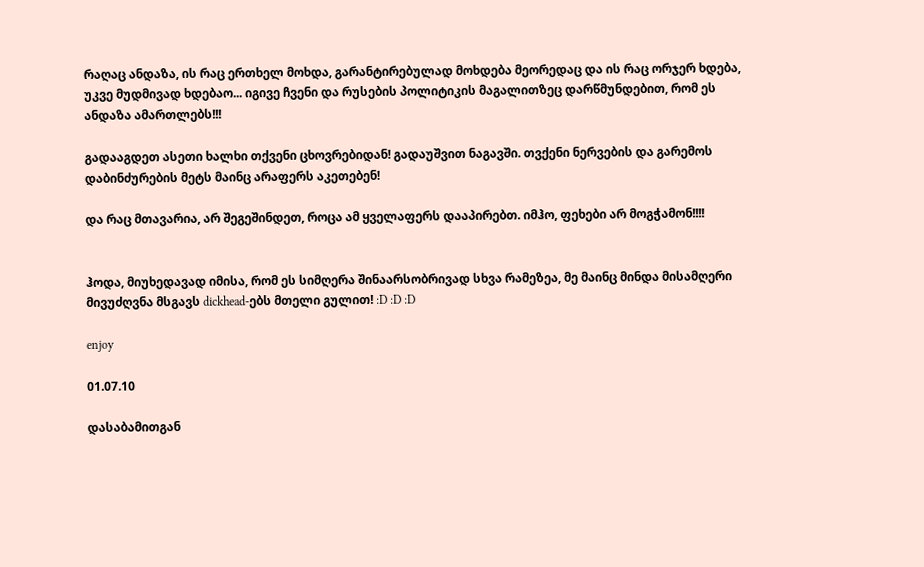რაღაც ანდაზა, ის რაც ერთხელ მოხდა, გარანტირებულად მოხდება მეორედაც და ის რაც ორჯერ ხდება, უკვე მუდმივად ხდებაო... იგივე ჩვენი და რუსების პოლიტიკის მაგალითზეც დარწმუნდებით, რომ ეს ანდაზა ამართლებს!!!

გადააგდეთ ასეთი ხალხი თქვენი ცხოვრებიდან! გადაუშვით ნაგავში. თვქენი ნერვების და გარემოს დაბინძურების მეტს მაინც არაფერს აკეთებენ!

და რაც მთავარია, არ შეგეშინდეთ, როცა ამ ყველაფერს დააპირებთ. იმჰო, ფეხები არ მოგჭამონ!!!!


ჰოდა, მიუხედავად იმისა, რომ ეს სიმღერა შინაარსობრივად სხვა რამეზეა, მე მაინც მინდა მისამღერი მივუძღვნა მსგავს dickhead-ებს მთელი გულით! :D :D :D

enjoy

01.07.10

დასაბამითგან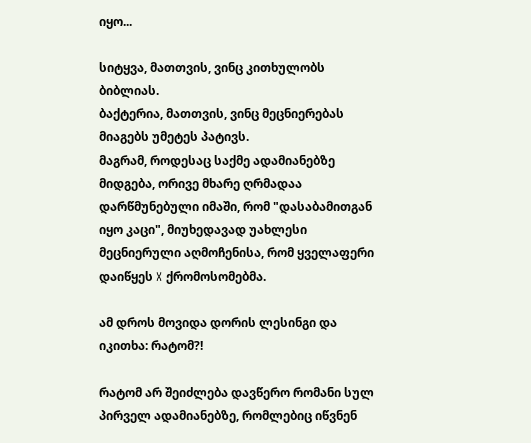იყო...

სიტყვა, მათთვის, ვინც კითხულობს ბიბლიას.
ბაქტერია, მათთვის, ვინც მეცნიერებას მიაგებს უმეტეს პატივს.
მაგრამ, როდესაც საქმე ადამიანებზე მიდგება, ორივე მხარე ღრმადაა დარწმუნებული იმაში, რომ "დასაბამითგან იყო კაცი", მიუხედავად უახლესი მეცნიერული აღმოჩენისა, რომ ყველაფერი დაიწყეს X ქრომოსომებმა.

ამ დროს მოვიდა დორის ლესინგი და იკითხა: რატომ?!

რატომ არ შეიძლება დავწერო რომანი სულ პირველ ადამიანებზე, რომლებიც იწვნენ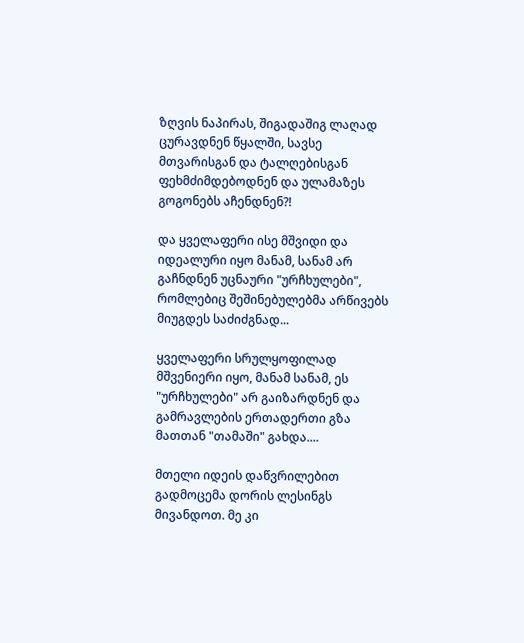ზღვის ნაპირას, შიგადაშიგ ლაღად ცურავდნენ წყალში, სავსე მთვარისგან და ტალღებისგან ფეხმძიმდებოდნენ და ულამაზეს გოგონებს აჩენდნენ?!

და ყველაფერი ისე მშვიდი და იდეალური იყო მანამ, სანამ არ გაჩნდნენ უცნაური "ურჩხულები", რომლებიც შეშინებულებმა არწივებს მიუგდეს საძიძგნად...

ყველაფერი სრულყოფილად მშვენიერი იყო, მანამ სანამ, ეს "ურჩხულები" არ გაიზარდნენ და გამრავლების ერთადერთი გზა მათთან "თამაში" გახდა....

მთელი იდეის დაწვრილებით გადმოცემა დორის ლესინგს მივანდოთ. მე კი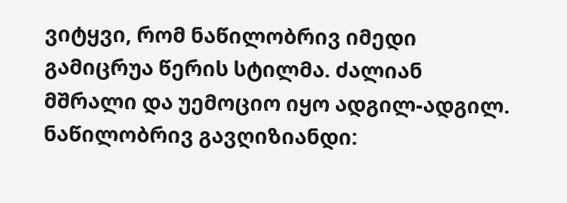ვიტყვი, რომ ნაწილობრივ იმედი გამიცრუა წერის სტილმა. ძალიან მშრალი და უემოციო იყო ადგილ-ადგილ. ნაწილობრივ გავღიზიანდი: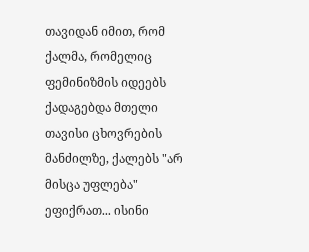თავიდან იმით, რომ ქალმა, რომელიც ფემინიზმის იდეებს ქადაგებდა მთელი თავისი ცხოვრების მანძილზე, ქალებს "არ მისცა უფლება" ეფიქრათ... ისინი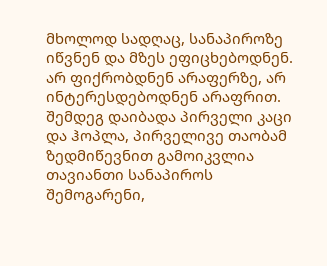მხოლოდ სადღაც, სანაპიროზე იწვნენ და მზეს ეფიცხებოდნენ. არ ფიქრობდნენ არაფერზე, არ ინტერესდებოდნენ არაფრით. შემდეგ დაიბადა პირველი კაცი და ჰოპლა, პირველივე თაობამ ზედმიწევნით გამოიკვლია თავიანთი სანაპიროს შემოგარენი,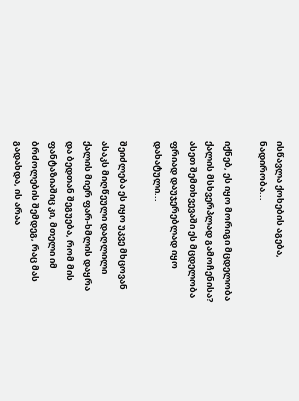ისწავლა ქოხების აგება, ნადირობა...

იქნებ, ეს იყო მორიგი მცდელობა ქალის მსხვერპლად გამოჩენისა? ასეთ შემთხვევაში ეს მცდელობა ფრიად დაუჯერებლად იყო დახატული...

შეიძლება ეს იყო უკვე მხცოვან ასაკს მიღწეული დაღლილი ქალის მიერ ფარ-ხმლის დაყრა და ბედთან შეგუება, რომ მის ფანტაზიაშიც კი, მთელი იმ ბრძოლების შემდეგ, რაც მას გადახდა, ის არაა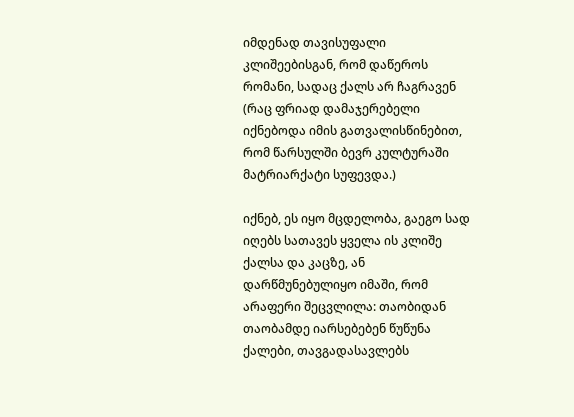იმდენად თავისუფალი კლიშეებისგან, რომ დაწეროს რომანი, სადაც ქალს არ ჩაგრავენ (რაც ფრიად დამაჯერებელი იქნებოდა იმის გათვალისწინებით, რომ წარსულში ბევრ კულტურაში მატრიარქატი სუფევდა.)

იქნებ, ეს იყო მცდელობა, გაეგო სად იღებს სათავეს ყველა ის კლიშე ქალსა და კაცზე, ან დარწმუნებულიყო იმაში, რომ არაფერი შეცვლილა: თაობიდან თაობამდე იარსებებენ წუწუნა ქალები, თავგადასავლებს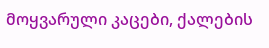მოყვარული კაცები, ქალების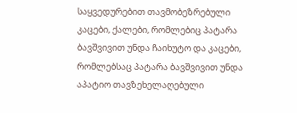საყვედურებით თავმობეზრებული კაცები, ქალები, რომლებიც პატარა ბავშვივით უნდა ჩაიხუტო და კაცები, რომლებსაც პატარა ბავშვივით უნდა აპატიო თავზეხელაღებული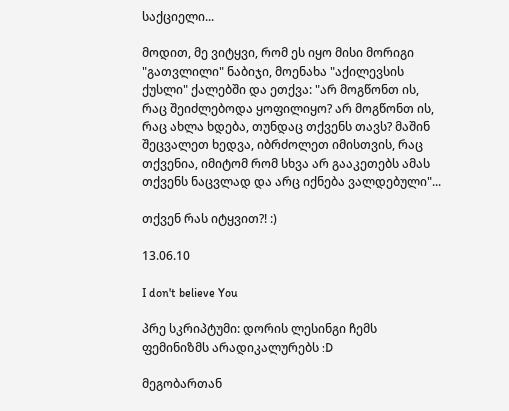საქციელი...

მოდით, მე ვიტყვი, რომ ეს იყო მისი მორიგი "გათვლილი" ნაბიჯი, მოენახა "აქილევსის ქუსლი" ქალებში და ეთქვა: "არ მოგწონთ ის, რაც შეიძლებოდა ყოფილიყო? არ მოგწონთ ის, რაც ახლა ხდება, თუნდაც თქვენს თავს? მაშინ შეცვალეთ ხედვა, იბრძოლეთ იმისთვის, რაც თქვენია, იმიტომ რომ სხვა არ გააკეთებს ამას თქვენს ნაცვლად და არც იქნება ვალდებული"...

თქვენ რას იტყვით?! :)

13.06.10

I don't believe You

პრე სკრიპტუმი: დორის ლესინგი ჩემს ფემინიზმს არადიკალურებს :D

მეგობართან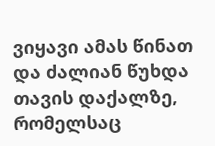ვიყავი ამას წინათ და ძალიან წუხდა თავის დაქალზე, რომელსაც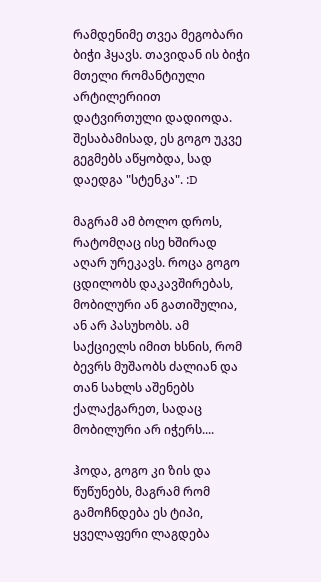რამდენიმე თვეა მეგობარი ბიჭი ჰყავს. თავიდან ის ბიჭი მთელი რომანტიული არტილერიით დატვირთული დადიოდა. შესაბამისად, ეს გოგო უკვე გეგმებს აწყობდა, სად დაედგა "სტენკა". :D

მაგრამ ამ ბოლო დროს, რატომღაც ისე ხშირად აღარ ურეკავს. როცა გოგო ცდილობს დაკავშირებას, მობილური ან გათიშულია, ან არ პასუხობს. ამ საქციელს იმით ხსნის, რომ ბევრს მუშაობს ძალიან და თან სახლს აშენებს ქალაქგარეთ, სადაც მობილური არ იჭერს....

ჰოდა, გოგო კი ზის და წუწუნებს, მაგრამ რომ გამოჩნდება ეს ტიპი, ყველაფერი ლაგდება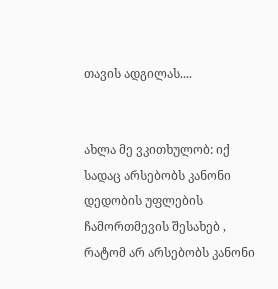თავის ადგილას....


ახლა მე ვკითხულობ: იქ სადაც არსებობს კანონი დედობის უფლების ჩამორთმევის შესახებ , რატომ არ არსებობს კანონი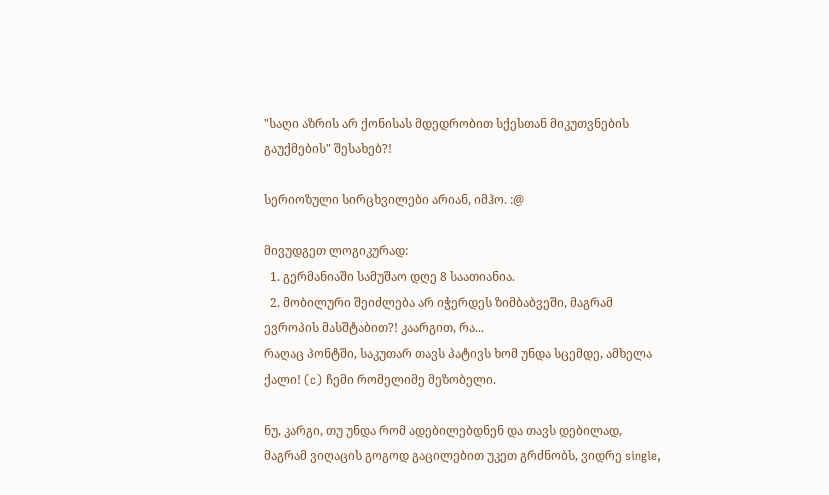"საღი აზრის არ ქონისას მდედრობით სქესთან მიკუთვნების გაუქმების" შესახებ?!

სერიოზული სირცხვილები არიან, იმჰო. :@

მივუდგეთ ლოგიკურად:
  1. გერმანიაში სამუშაო დღე 8 საათიანია.
  2. მობილური შეიძლება არ იჭერდეს ზიმბაბვეში, მაგრამ ევროპის მასშტაბით?! კაარგით, რა...
რაღაც პონტში, საკუთარ თავს პატივს ხომ უნდა სცემდე, ამხელა ქალი! (c) ჩემი რომელიმე მეზობელი.

ნუ, კარგი, თუ უნდა რომ ადებილებდნენ და თავს დებილად, მაგრამ ვიღაცის გოგოდ გაცილებით უკეთ გრძნობს, ვიდრე single,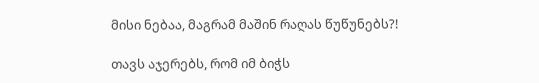მისი ნებაა, მაგრამ მაშინ რაღას წუწუნებს?!

თავს აჯერებს, რომ იმ ბიჭს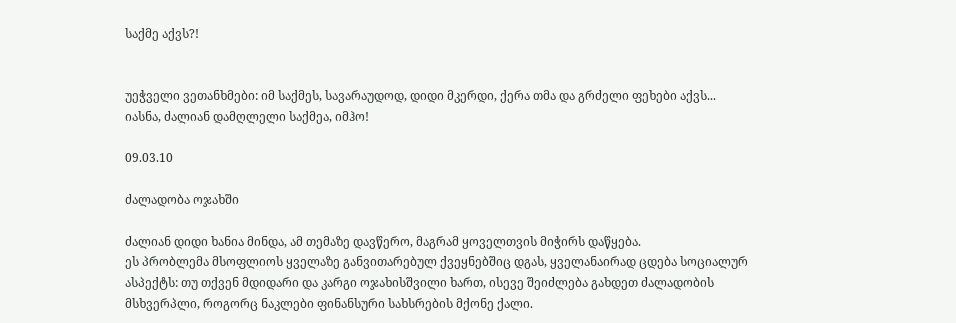საქმე აქვს?!


უეჭველი ვეთანხმები: იმ საქმეს, სავარაუდოდ, დიდი მკერდი, ქერა თმა და გრძელი ფეხები აქვს... იასნა, ძალიან დამღლელი საქმეა, იმჰო!

09.03.10

ძალადობა ოჯახში

ძალიან დიდი ხანია მინდა, ამ თემაზე დავწერო, მაგრამ ყოველთვის მიჭირს დაწყება.
ეს პრობლემა მსოფლიოს ყველაზე განვითარებულ ქვეყნებშიც დგას, ყველანაირად ცდება სოციალურ ასპექტს: თუ თქვენ მდიდარი და კარგი ოჯახისშვილი ხართ, ისევე შეიძლება გახდეთ ძალადობის მსხვერპლი, როგორც ნაკლები ფინანსური სახსრების მქონე ქალი.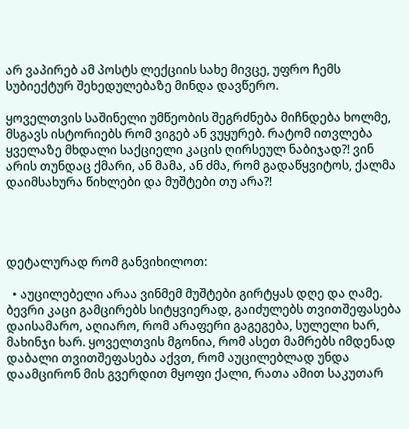არ ვაპირებ ამ პოსტს ლექციის სახე მივცე, უფრო ჩემს სუბიექტურ შეხედულებაზე მინდა დავწერო.

ყოველთვის საშინელი უმწეობის შეგრძნება მიჩნდება ხოლმე, მსგავს ისტორიებს რომ ვიგებ ან ვუყურებ. რატომ ითვლება ყველაზე მხდალი საქციელი კაცის ღირსეულ ნაბიჯად?! ვინ არის თუნდაც ქმარი, ან მამა, ან ძმა, რომ გადაწყვიტოს, ქალმა დაიმსახურა წიხლები და მუშტები თუ არა?!




დეტალურად რომ განვიხილოთ:

  • აუცილებელი არაა ვინმემ მუშტები გირტყას დღე და ღამე. ბევრი კაცი გამცირებს სიტყვიერად, გაიძულებს თვითშეფასება დაისამარო, აღიარო, რომ არაფერი გაგეგება, სულელი ხარ, მახინჯი ხარ. ყოველთვის მგონია, რომ ასეთ მამრებს იმდენად დაბალი თვითშეფასება აქვთ, რომ აუცილებლად უნდა დაამცირონ მის გვერდით მყოფი ქალი, რათა ამით საკუთარ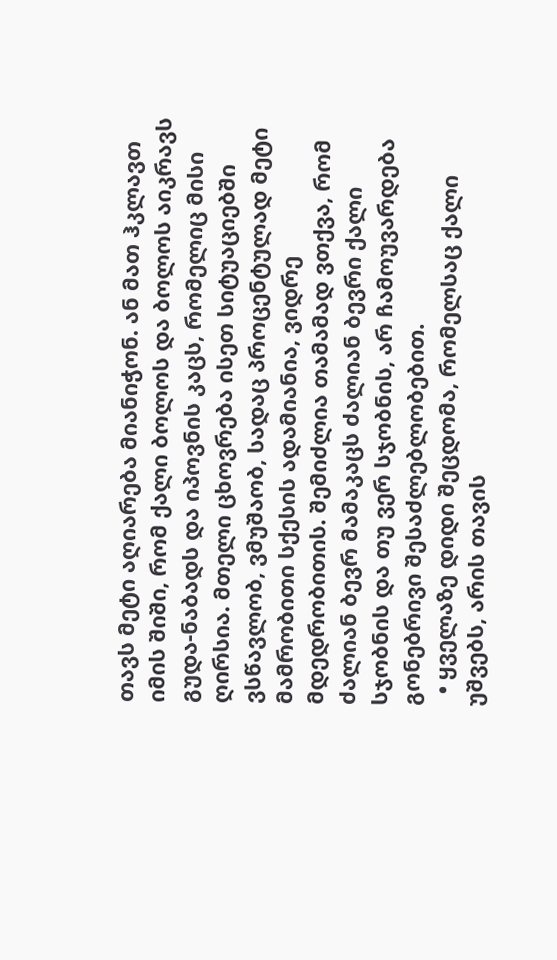თავს მეტი აღიარება მიანიჭონ. ან მათ ჰკლავთ იმის შიში, რომ ქალი ბოლოს და ბოლოს აიკრავს გუდა-ნაბადს და იპოვნის კაცს, რომელიც მისი ღირსია. მთელი ცხოვრება ისეთ სიტუაციებში ვსწავლობ, ვმუშაობ, სადაც პროცენტულად მეტი მამრობითი სქესის ადამიანია, ვიდრე მდედრობითის. შემიძლია თამამად ვთქვა, რომ ძალიან ბევრ მამაკაცს ძალიან ბევრი ქალი სჯობნის და თუ ვერ სჯობნის, არ ჩამოუვარდება გონებრივი შესაძლებლობებით.
  • ყველაზე დიდი შეცდომა, რომელსაც ქალი უშვებს, არის თავის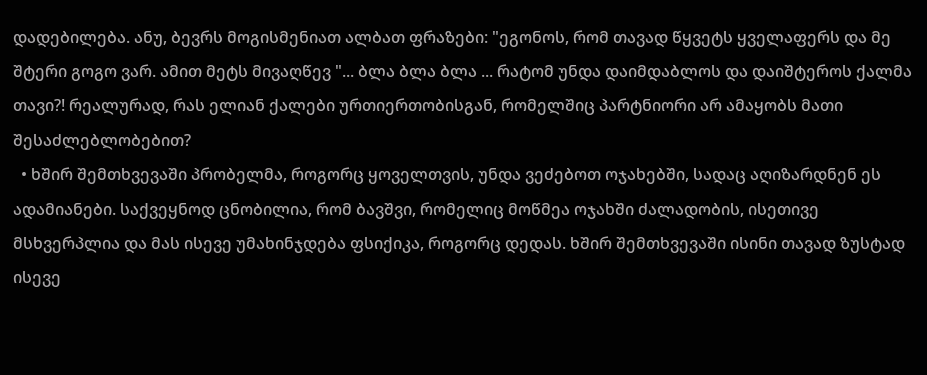დადებილება. ანუ, ბევრს მოგისმენიათ ალბათ ფრაზები: "ეგონოს, რომ თავად წყვეტს ყველაფერს და მე შტერი გოგო ვარ. ამით მეტს მივაღწევ "... ბლა ბლა ბლა ... რატომ უნდა დაიმდაბლოს და დაიშტეროს ქალმა თავი?! რეალურად, რას ელიან ქალები ურთიერთობისგან, რომელშიც პარტნიორი არ ამაყობს მათი შესაძლებლობებით?
  • ხშირ შემთხვევაში პრობელმა, როგორც ყოველთვის, უნდა ვეძებოთ ოჯახებში, სადაც აღიზარდნენ ეს ადამიანები. საქვეყნოდ ცნობილია, რომ ბავშვი, რომელიც მოწმეა ოჯახში ძალადობის, ისეთივე მსხვერპლია და მას ისევე უმახინჯდება ფსიქიკა, როგორც დედას. ხშირ შემთხვევაში ისინი თავად ზუსტად ისევე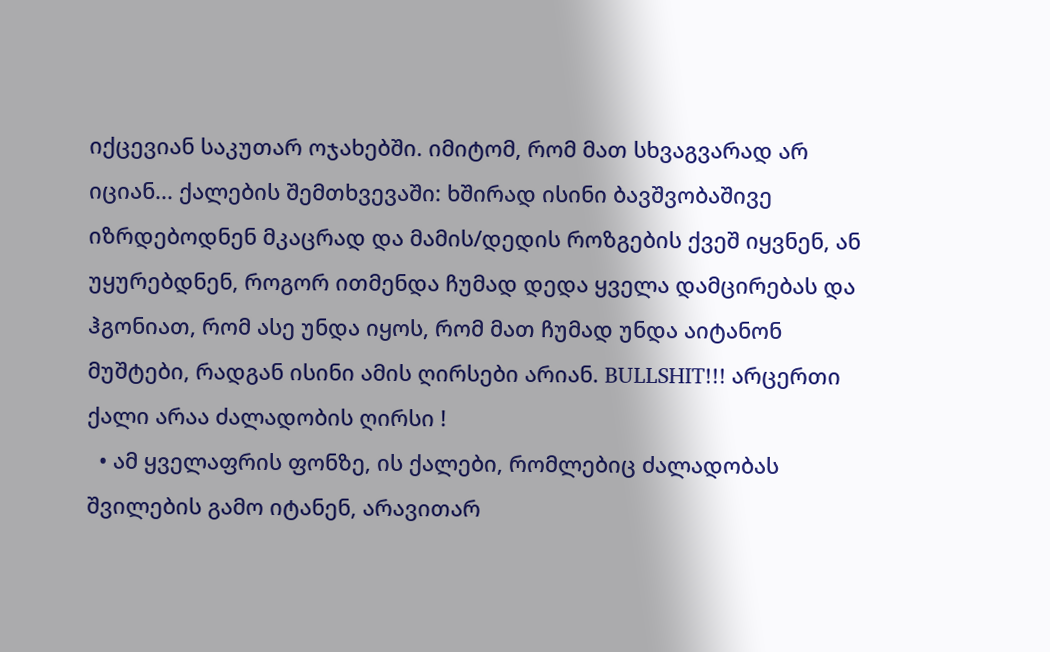იქცევიან საკუთარ ოჯახებში. იმიტომ, რომ მათ სხვაგვარად არ იციან... ქალების შემთხვევაში: ხშირად ისინი ბავშვობაშივე იზრდებოდნენ მკაცრად და მამის/დედის როზგების ქვეშ იყვნენ, ან უყურებდნენ, როგორ ითმენდა ჩუმად დედა ყველა დამცირებას და ჰგონიათ, რომ ასე უნდა იყოს, რომ მათ ჩუმად უნდა აიტანონ მუშტები, რადგან ისინი ამის ღირსები არიან. BULLSHIT!!! არცერთი ქალი არაა ძალადობის ღირსი !
  • ამ ყველაფრის ფონზე, ის ქალები, რომლებიც ძალადობას შვილების გამო იტანენ, არავითარ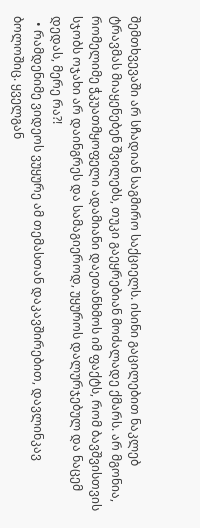შემთხვევაში არ სჩადიან საგმირო საქციელს. ისინი გაცილებით ნაკლებ ტრავმას მიაყენებენ შვილებს, თუკი გაეყრებიან მოძალადე ქმარს. არ მგონია, რომელიმე ჭკუათმყოფელი ადამიანი დაეთანხმოს იმ ფაქტს, რომ ბავშვისთვის სჯობს ოჯახი არ დაინგრეს და სამაგიეროდ, უყუროს დალურჯებულ და ნაცემ დედას, მერე რა?!
  • რამდენიმე ვიდეოს ვუყურე ამ თემასთან დაკავშირებით, დავლინკავ ბოლოშიც. ყველგან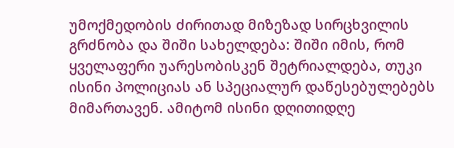უმოქმედობის ძირითად მიზეზად სირცხვილის გრძნობა და შიში სახელდება: შიში იმის, რომ ყველაფერი უარესობისკენ შეტრიალდება, თუკი ისინი პოლიციას ან სპეციალურ დაწესებულებებს მიმართავენ. ამიტომ ისინი დღითიდღე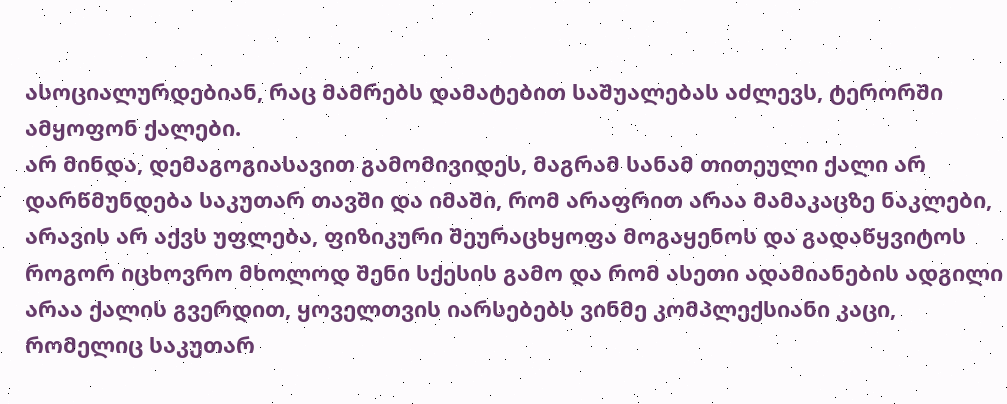ასოციალურდებიან, რაც მამრებს დამატებით საშუალებას აძლევს, ტერორში ამყოფონ ქალები.
არ მინდა, დემაგოგიასავით გამომივიდეს, მაგრამ სანამ თითეული ქალი არ დარწმუნდება საკუთარ თავში და იმაში, რომ არაფრით არაა მამაკაცზე ნაკლები, არავის არ აქვს უფლება, ფიზიკური შეურაცხყოფა მოგაყენოს და გადაწყვიტოს როგორ იცხოვრო მხოლოდ შენი სქესის გამო და რომ ასეთი ადამიანების ადგილი არაა ქალის გვერდით, ყოველთვის იარსებებს ვინმე კომპლექსიანი კაცი, რომელიც საკუთარ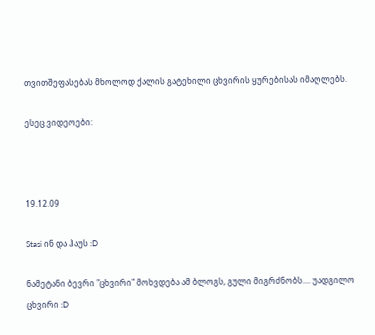თვითშეფასებას მხოლოდ ქალის გატეხილი ცხვირის ყურებისას იმაღლებს.

ესეც ვიდეოები:



19.12.09

Stasi ინ და ჰაუს :D

ნამეტანი ბევრი "ცხვირი" მოხვდება ამ ბლოგს, გული მიგრძნობს.... უადგილო ცხვირი :D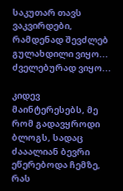საკუთარ თავს ვაკვირდები, რამდენად შევძლებ გულახდილი ვიყო... ძველებურად ვიყო...

კიდევ მაინტერესებს, მე რომ გადავყროდი ბლოგს, სადაც ძააალიან ბევრი ეწერებოდა ჩემზე, რას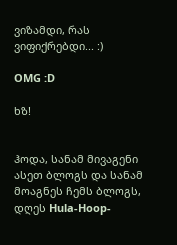ვიზამდი, რას ვიფიქრებდი... :)

OMG :D

ხზ!


ჰოდა, სანამ მივაგენი ასეთ ბლოგს და სანამ მოაგნეს ჩემს ბლოგს, დღეს Hula-Hoop-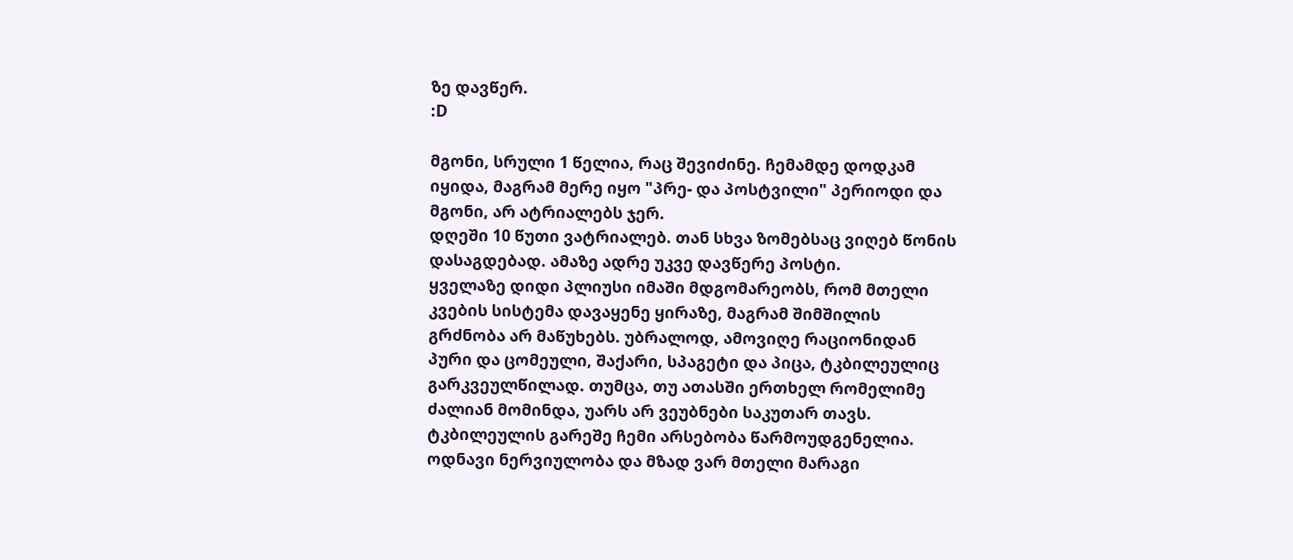ზე დავწერ.
:D

მგონი, სრული 1 წელია, რაც შევიძინე. ჩემამდე დოდკამ იყიდა, მაგრამ მერე იყო "პრე- და პოსტვილი" პერიოდი და მგონი, არ ატრიალებს ჯერ.
დღეში 10 წუთი ვატრიალებ. თან სხვა ზომებსაც ვიღებ წონის დასაგდებად. ამაზე ადრე უკვე დავწერე პოსტი.
ყველაზე დიდი პლიუსი იმაში მდგომარეობს, რომ მთელი კვების სისტემა დავაყენე ყირაზე, მაგრამ შიმშილის გრძნობა არ მაწუხებს. უბრალოდ, ამოვიღე რაციონიდან პური და ცომეული, შაქარი, სპაგეტი და პიცა, ტკბილეულიც გარკვეულწილად. თუმცა, თუ ათასში ერთხელ რომელიმე ძალიან მომინდა, უარს არ ვეუბნები საკუთარ თავს.
ტკბილეულის გარეშე ჩემი არსებობა წარმოუდგენელია. ოდნავი ნერვიულობა და მზად ვარ მთელი მარაგი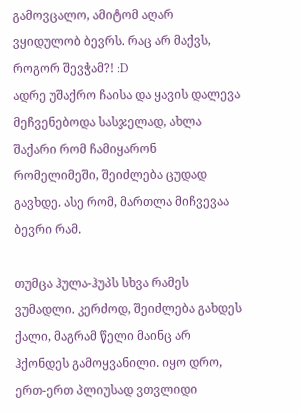გამოვცალო, ამიტომ აღარ ვყიდულობ ბევრს. რაც არ მაქვს, როგორ შევჭამ?! :D
ადრე უშაქრო ჩაისა და ყავის დალევა მეჩვენებოდა სასჯელად, ახლა შაქარი რომ ჩამიყარონ რომელიმეში, შეიძლება ცუდად გავხდე. ასე რომ, მართლა მიჩვევაა ბევრი რამ.

თუმცა ჰულა-ჰუპს სხვა რამეს ვუმადლი. კერძოდ, შეიძლება გახდეს ქალი, მაგრამ წელი მაინც არ ჰქონდეს გამოყვანილი. იყო დრო, ერთ-ერთ პლიუსად ვთვლიდი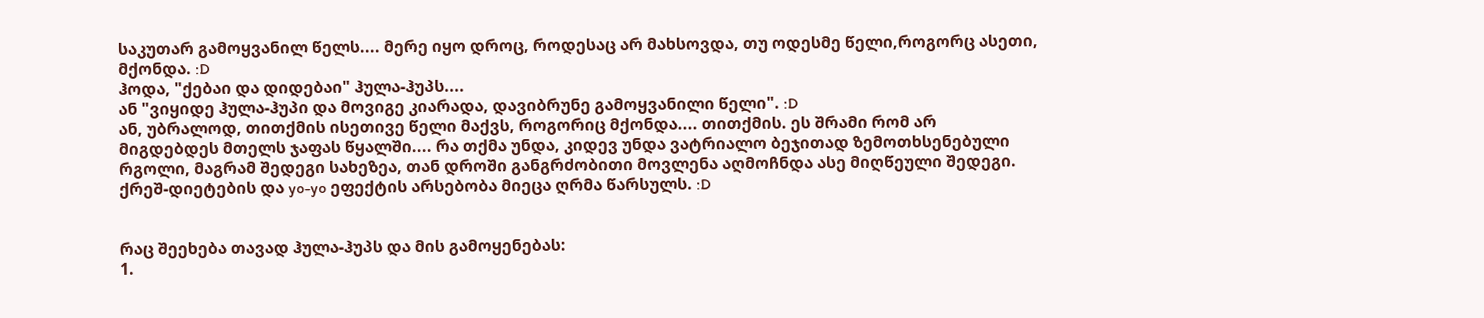საკუთარ გამოყვანილ წელს.... მერე იყო დროც, როდესაც არ მახსოვდა, თუ ოდესმე წელი,როგორც ასეთი, მქონდა. :D
ჰოდა, "ქებაი და დიდებაი" ჰულა-ჰუპს....
ან "ვიყიდე ჰულა-ჰუპი და მოვიგე კიარადა, დავიბრუნე გამოყვანილი წელი". :D
ან, უბრალოდ, თითქმის ისეთივე წელი მაქვს, როგორიც მქონდა.... თითქმის. ეს შრამი რომ არ მიგდებდეს მთელს ჯაფას წყალში.... რა თქმა უნდა, კიდევ უნდა ვატრიალო ბეჯითად ზემოთხსენებული რგოლი, მაგრამ შედეგი სახეზეა, თან დროში განგრძობითი მოვლენა აღმოჩნდა ასე მიღწეული შედეგი. ქრეშ-დიეტების და yo-yo ეფექტის არსებობა მიეცა ღრმა წარსულს. :D


რაც შეეხება თავად ჰულა-ჰუპს და მის გამოყენებას:
1.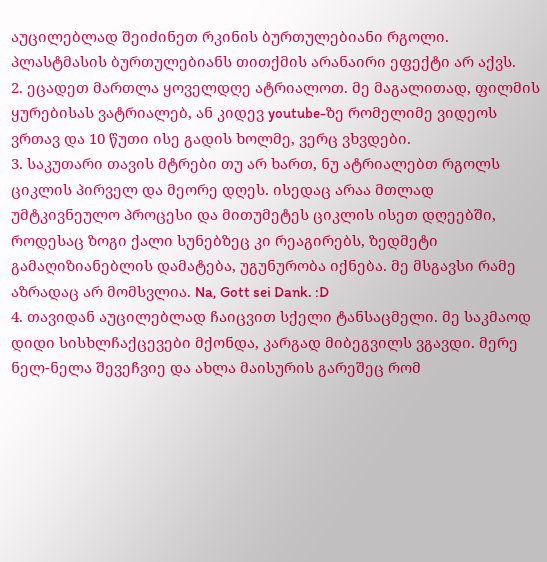აუცილებლად შეიძინეთ რკინის ბურთულებიანი რგოლი. პლასტმასის ბურთულებიანს თითქმის არანაირი ეფექტი არ აქვს.
2. ეცადეთ მართლა ყოველდღე ატრიალოთ. მე მაგალითად, ფილმის ყურებისას ვატრიალებ, ან კიდევ youtube-ზე რომელიმე ვიდეოს ვრთავ და 10 წუთი ისე გადის ხოლმე, ვერც ვხვდები.
3. საკუთარი თავის მტრები თუ არ ხართ, ნუ ატრიალებთ რგოლს ციკლის პირველ და მეორე დღეს. ისედაც არაა მთლად უმტკივნეულო პროცესი და მითუმეტეს ციკლის ისეთ დღეებში, როდესაც ზოგი ქალი სუნებზეც კი რეაგირებს, ზედმეტი გამაღიზიანებლის დამატება, უგუნურობა იქნება. მე მსგავსი რამე აზრადაც არ მომსვლია. Na, Gott sei Dank. :D
4. თავიდან აუცილებლად ჩაიცვით სქელი ტანსაცმელი. მე საკმაოდ დიდი სისხლჩაქცევები მქონდა, კარგად მიბეგვილს ვგავდი. მერე ნელ-ნელა შევეჩვიე და ახლა მაისურის გარეშეც რომ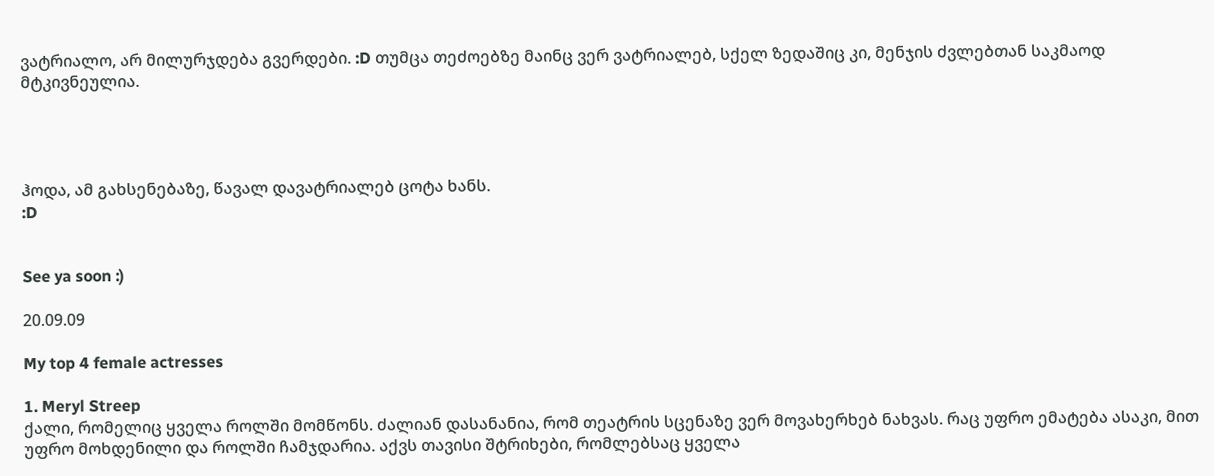ვატრიალო, არ მილურჯდება გვერდები. :D თუმცა თეძოებზე მაინც ვერ ვატრიალებ, სქელ ზედაშიც კი, მენჯის ძვლებთან საკმაოდ მტკივნეულია.




ჰოდა, ამ გახსენებაზე, წავალ დავატრიალებ ცოტა ხანს.
:D


See ya soon :)

20.09.09

My top 4 female actresses

1. Meryl Streep
ქალი, რომელიც ყველა როლში მომწონს. ძალიან დასანანია, რომ თეატრის სცენაზე ვერ მოვახერხებ ნახვას. რაც უფრო ემატება ასაკი, მით უფრო მოხდენილი და როლში ჩამჯდარია. აქვს თავისი შტრიხები, რომლებსაც ყველა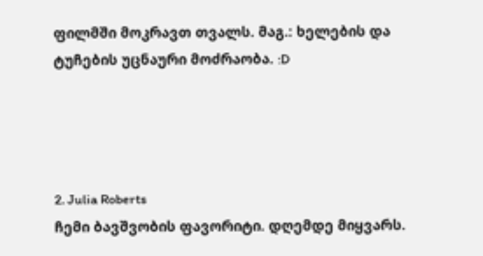ფილმში მოკრავთ თვალს. მაგ.: ხელების და ტუჩების უცნაური მოძრაობა. :D




2. Julia Roberts
ჩემი ბავშვობის ფავორიტი. დღემდე მიყვარს.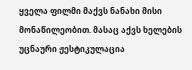ყველა ფილმი მაქვს ნანახი მისი მონაწილეობით. მასაც აქვს ხელების უცნაური ჟესტიკულაცია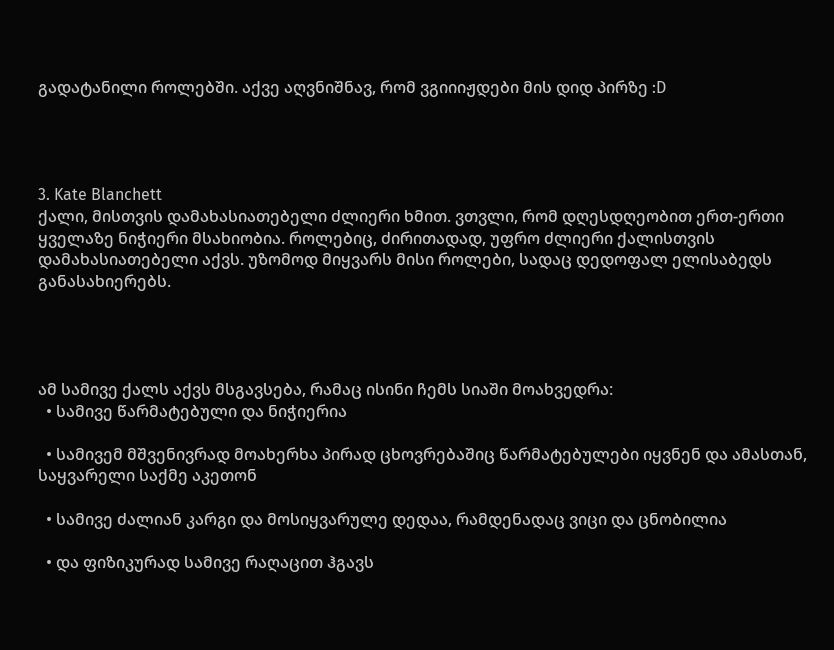გადატანილი როლებში. აქვე აღვნიშნავ, რომ ვგიიიჟდები მის დიდ პირზე :D




3. Kate Blanchett
ქალი, მისთვის დამახასიათებელი ძლიერი ხმით. ვთვლი, რომ დღესდღეობით ერთ-ერთი ყველაზე ნიჭიერი მსახიობია. როლებიც, ძირითადად, უფრო ძლიერი ქალისთვის დამახასიათებელი აქვს. უზომოდ მიყვარს მისი როლები, სადაც დედოფალ ელისაბედს განასახიერებს.




ამ სამივე ქალს აქვს მსგავსება, რამაც ისინი ჩემს სიაში მოახვედრა:
  • სამივე წარმატებული და ნიჭიერია

  • სამივემ მშვენივრად მოახერხა პირად ცხოვრებაშიც წარმატებულები იყვნენ და ამასთან, საყვარელი საქმე აკეთონ

  • სამივე ძალიან კარგი და მოსიყვარულე დედაა, რამდენადაც ვიცი და ცნობილია

  • და ფიზიკურად სამივე რაღაცით ჰგავს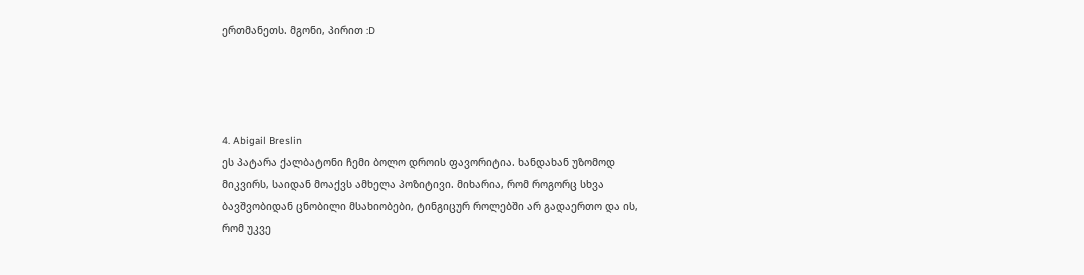ერთმანეთს. მგონი, პირით :D




4. Abigail Breslin
ეს პატარა ქალბატონი ჩემი ბოლო დროის ფავორიტია. ხანდახან უზომოდ მიკვირს, საიდან მოაქვს ამხელა პოზიტივი. მიხარია, რომ როგორც სხვა ბავშვობიდან ცნობილი მსახიობები, ტინგიცურ როლებში არ გადაერთო და ის, რომ უკვე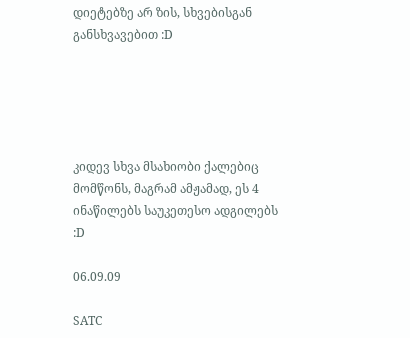დიეტებზე არ ზის, სხვებისგან განსხვავებით :D





კიდევ სხვა მსახიობი ქალებიც მომწონს, მაგრამ ამჟამად, ეს 4 ინაწილებს საუკეთესო ადგილებს :D

06.09.09

SATC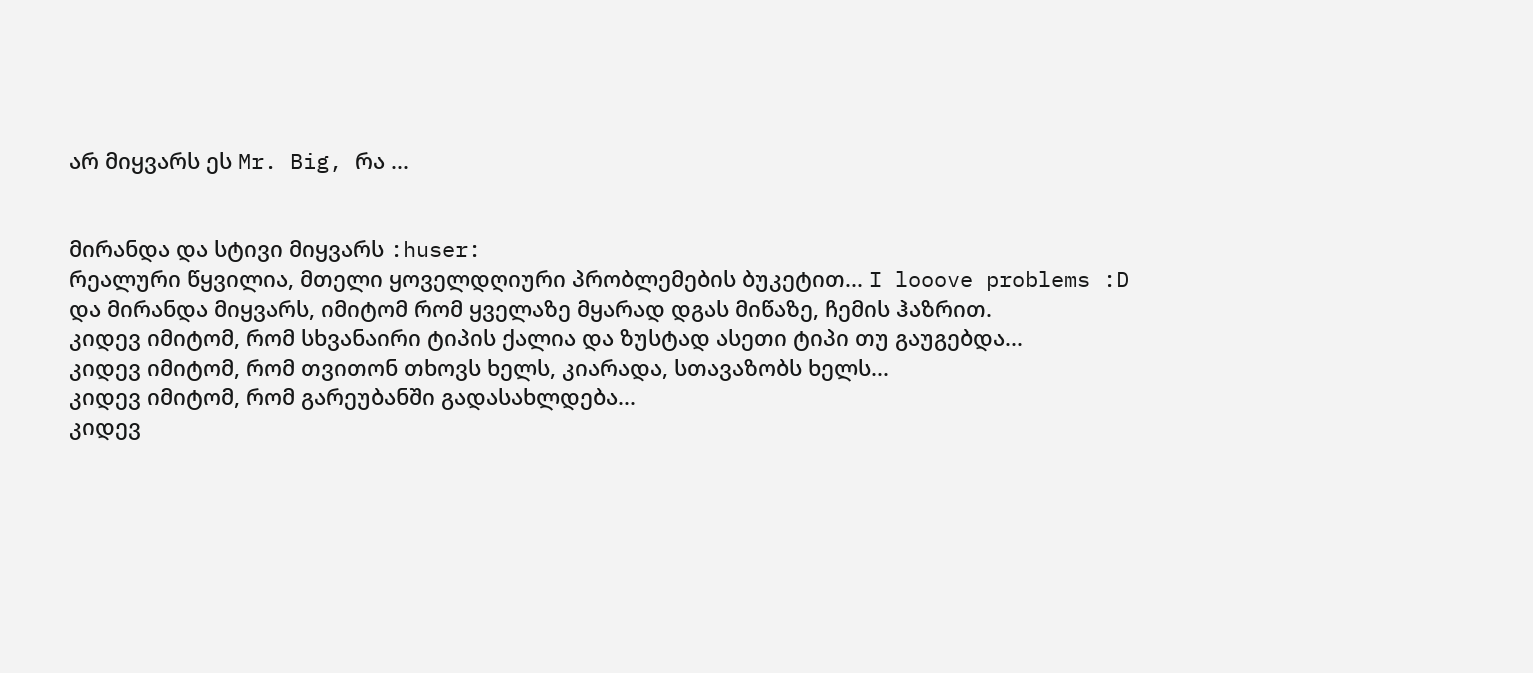არ მიყვარს ეს Mr. Big, რა ...


მირანდა და სტივი მიყვარს :huser:
რეალური წყვილია, მთელი ყოველდღიური პრობლემების ბუკეტით... I looove problems :D
და მირანდა მიყვარს, იმიტომ რომ ყველაზე მყარად დგას მიწაზე, ჩემის ჰაზრით.
კიდევ იმიტომ, რომ სხვანაირი ტიპის ქალია და ზუსტად ასეთი ტიპი თუ გაუგებდა...
კიდევ იმიტომ, რომ თვითონ თხოვს ხელს, კიარადა, სთავაზობს ხელს...
კიდევ იმიტომ, რომ გარეუბანში გადასახლდება...
კიდევ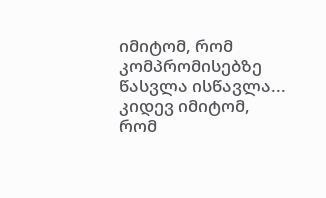იმიტომ, რომ კომპრომისებზე წასვლა ისწავლა...
კიდევ იმიტომ, რომ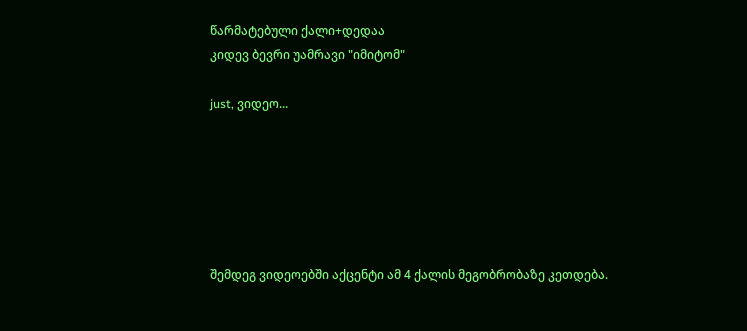წარმატებული ქალი+დედაა
კიდევ ბევრი უამრავი "იმიტომ"

just, ვიდეო...






შემდეგ ვიდეოებში აქცენტი ამ 4 ქალის მეგობრობაზე კეთდება.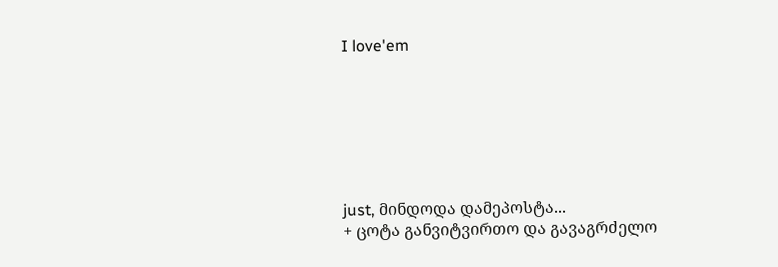I love'em







just, მინდოდა დამეპოსტა...
+ ცოტა განვიტვირთო და გავაგრძელო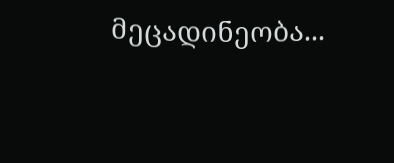მეცადინეობა...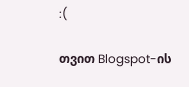:(

თვით Blogspot-ის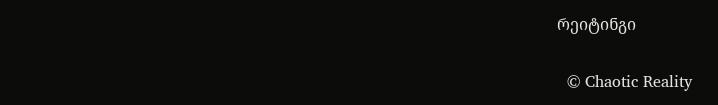რეიტინგი

  © Chaotic Reality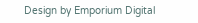Design by Emporium Digital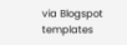via Blogspot templates